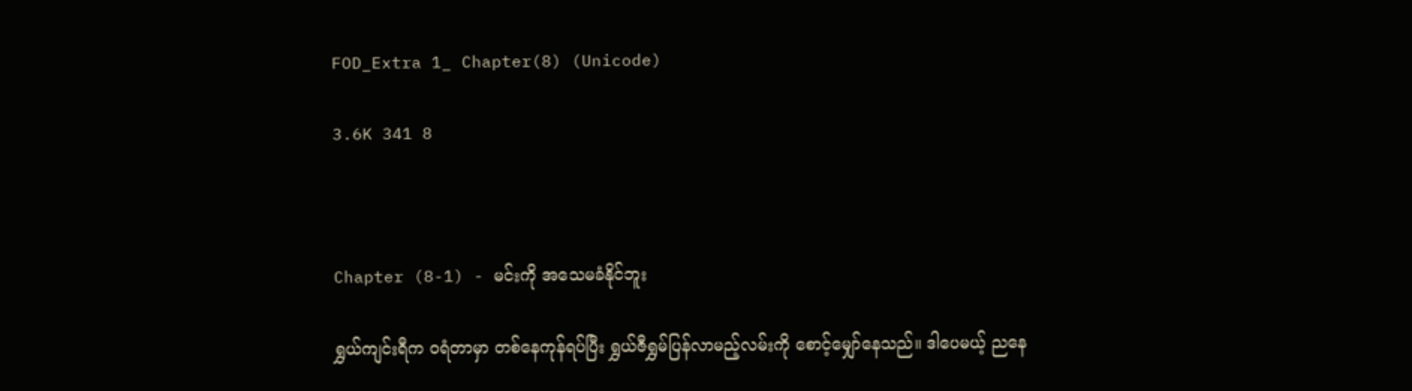FOD_Extra 1_ Chapter(8) (Unicode)

3.6K 341 8



Chapter (8-1) - မင်းကို အသေမခံနိုင်ဘူး

ရွှယ်ကျင်းရီက ဝရံတာမှာ တစ်နေကုန်ရပ်ပြီး ရွှယ်ဇီရွှမ်ပြန်လာမည့်လမ်းကို စောင့်မျှော်နေသည်။ ဒါပေမယ့် ညနေ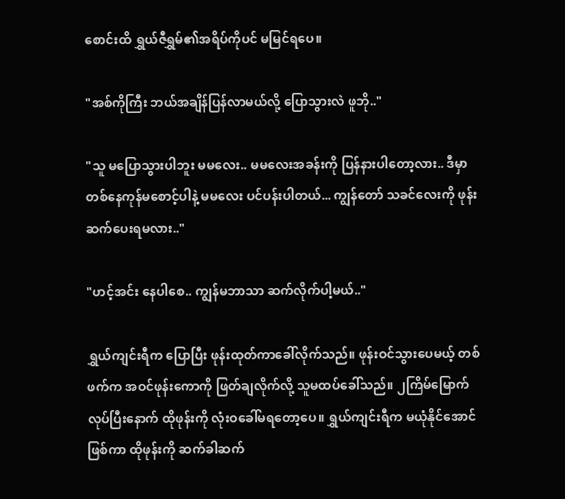စောင်းထိ ရွှယ်ဇီရွှမ်၏အရိပ်ကိုပင် မမြင်ရပေ။

"အစ်ကိုကြီး ဘယ်အချိန်ပြန်လာမယ်လို့ ပြောသွားလဲ ဖူဘို.."

"သူ မပြောသွားပါဘူး မမလေး.. မမလေးအခန်းကို ပြန်နားပါတော့လား.. ဒီမှာ တစ်နေကုန်မစောင့်ပါနဲ့ မမလေး ပင်ပန်းပါတယ်... ကျွန်တော် သခင်လေးကို ဖုန်းဆက်ပေးရမလား.."

"ဟင့်အင်း နေပါစေ.. ကျွန်မဘာသာ ဆက်လိုက်ပါ့မယ်.."

ရွှယ်ကျင်းရီက ပြောပြီး ဖုန်းထုတ်ကာခေါ်လိုက်သည်။ ဖုန်းဝင်သွားပေမယ့် တစ်ဖက်က အဝင်ဖုန်းကောကို ဖြတ်ချလိုက်လို့ သူမထပ်ခေါ်သည်။ ၂ကြိမ်မြောက်လုပ်ပြီးနောက် ထိုဖုန်းကို လုံးဝခေါ်မရတော့ပေ။ ရွှယ်ကျင်းရီက မယုံနိုင်အောင်ဖြစ်ကာ ထိုဖုန်းကို ဆက်ခါဆက်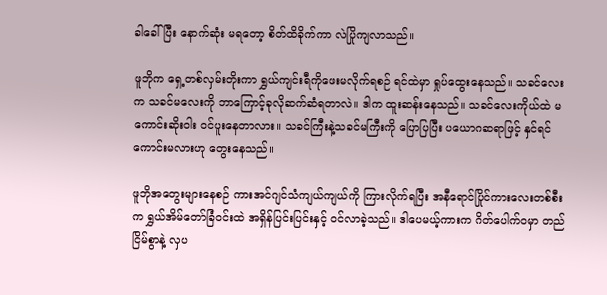ခါခေါ်ပြီး နောက်ဆုံး မရတော့ စိတ်ထိခိုက်ကာ လဲပြိုကျလာသည်။

ဖူဘိုက ရှေ့တစ်လှမ်းတိုးကာ ရွှယ်ကျင်းရီကိုဖေးမလိုက်ရစဉ် ရင်ထဲမှာ ရှုပ်ထွေးနေသည်။ သခင်လေးက သခင်မလေးကို ဘာကြောင့်ခုလိုဆက်ဆံရတာလဲ။ ဒါက ထူးဆန်းနေသည်။ သခင်လေးကိုယ်ထဲ မကောင်းဆိုးဝါး ဝင်ပူးနေတာလား။ သခင်ကြီးနဲ့သခင်မကြီးကို ပြောပြပြီး ပယောဂဆရာဖြင့် နှင်ရင်ကောင်းမလားဟု တွေးနေသည်။

ဖူဘိုအတွေးများနေစဉ် ကားအင်ဂျင်သံကျယ်ကျယ်ကို ကြားလိုက်ရပြီး အနီရောင်ပြိုင်ကားလေးတစ်စီးက ရွှယ်အိမ်တော်ခြံဝင်းထဲ အရှိန်ပြင်းပြင်းနှင့် ဝင်လာခဲ့သည်။ ဒါပေမယ့်ကားက ဂိတ်ပေါက်ဝမှာ တည်ငြိမ်စွာနဲ့ လှပ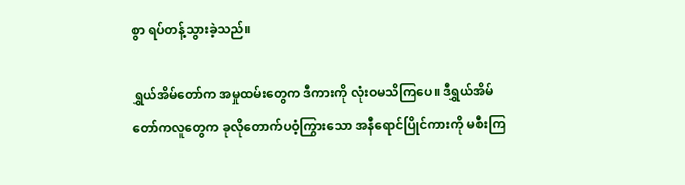စွာ ရပ်တန့်သွားခဲ့သည်။

ရွှယ်အိမ်တော်က အမှုထမ်းတွေက ဒီကားကို လုံးဝမသိကြပေ။ ဒီရွှယ်အိမ်တော်ကလူတွေက ခုလိုတောက်ပဝံ့ကြွားသော အနီရောင်ပြိုင်ကားကို မစီးကြ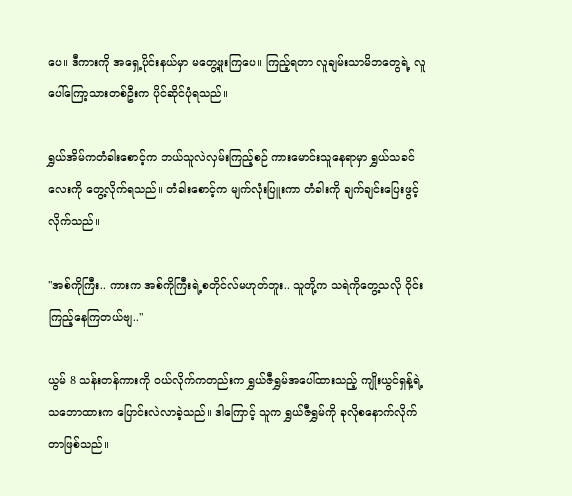ပေ။ ဒီကားကို အရှေ့ပိုင်းနယ်မှာ မတွေ့ဖူးကြပေ။ ကြည့်ရတာ လူချမ်းသာမိဘတွေရဲ့ လူပေါ်ကြော့သားတစ်ဦးက ပိုင်ဆိုင်ပုံရသည်။

ရွှယ်အိမ်ကတံခါးစောင့်က ဘယ်သူလဲလှမ်းကြည့်စဉ် ကားမောင်းသူနေရာမှာ ရွှယ်သခင်လေးကို တွေ့လိုက်ရသည်။ တံခါးစောင့်က မျက်လုံးပြူးကာ တံခါးကို ချက်ချင်းပြေးဖွင့်လိုက်သည်။

"အစ်ကိုကြီး.. ကားက အစ်ကိုကြီးရဲ့စတိုင်လ်မဟုတ်ဘူး.. သူတို့က သရဲကိုတွေ့သလို ဝိုင်းကြည့်နေကြတယ်ဗျ.."

ယွမ် 8 သန်းတန်ကားကို ဝယ်လိုက်ကတည်းက ရွှယ်ဇီရွှမ်အပေါ်ထားသည့် ကျိုးယွင်ရှန့်ရဲ့သဘောထားက ပြောင်းလဲလာခဲ့သည်။ ဒါကြောင့် သူက ရွှယ်ဇီရွှမ်ကို ခုလိုစနောက်လိုက်တာဖြစ်သည်။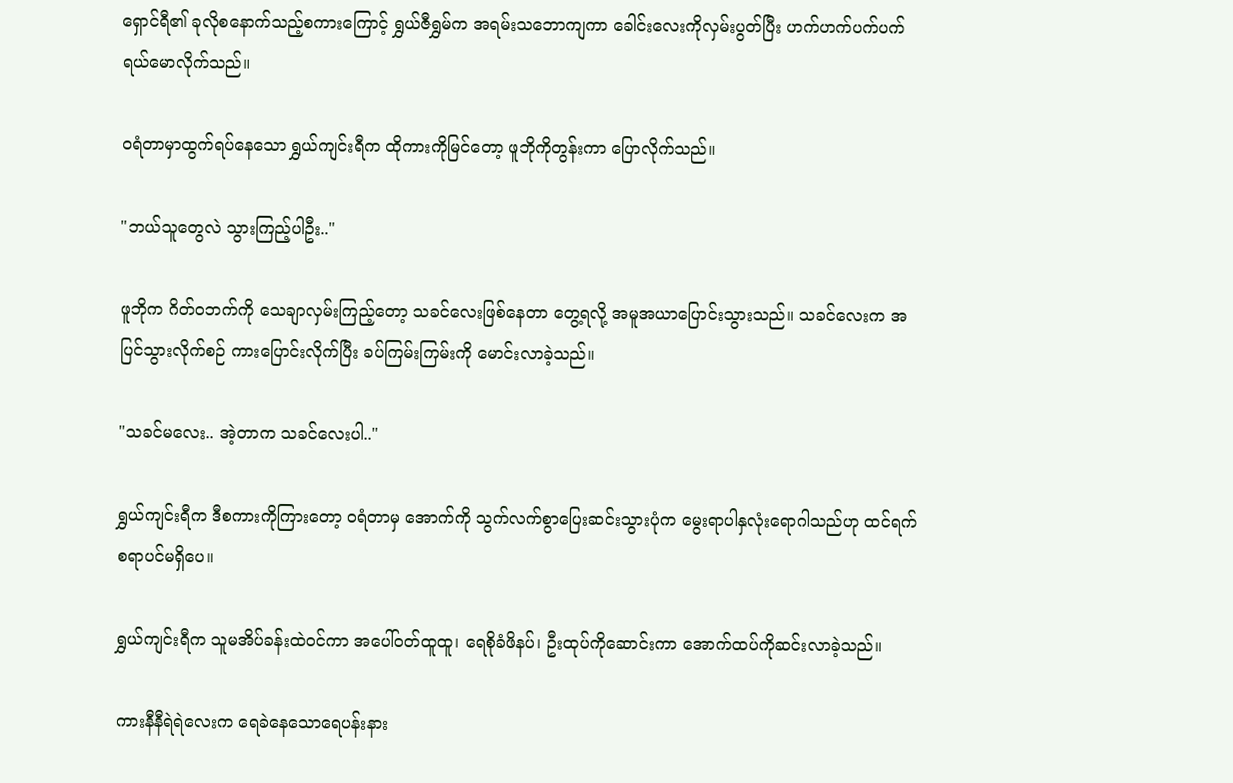ရှောင်ရီ၏ ခုလိုစနောက်သည့်စကားကြောင့် ရွှယ်ဇီရွှမ်က အရမ်းသဘောကျကာ ခေါင်းလေးကိုလှမ်းပွတ်ပြီး ဟက်ဟက်ပက်ပက် ရယ်မောလိုက်သည်။

ဝရံတာမှာထွက်ရပ်နေသော ရွှယ်ကျင်းရီက ထိုကားကိုမြင်တော့ ဖူဘိုကိုတွန်းကာ ပြောလိုက်သည်။

"ဘယ်သူတွေလဲ သွားကြည့်ပါဦး.."

ဖူဘိုက ဂိတ်ဝဘက်ကို သေချာလှမ်းကြည့်တော့ သခင်လေးဖြစ်နေတာ တွေ့ရလို့ အမူအယာပြောင်းသွားသည်။ သခင်လေးက အပြင်သွားလိုက်စဉ် ကားပြောင်းလိုက်ပြီး ခပ်ကြမ်းကြမ်းကို မောင်းလာခဲ့သည်။

"သခင်မလေး.. အဲ့တာက သခင်လေးပါ.."

ရွှယ်ကျင်းရီက ဒီစကားကိုကြားတော့ ဝရံတာမှ အောက်ကို သွက်လက်စွာပြေးဆင်းသွားပုံက မွေးရာပါနှလုံးရောဂါသည်ဟု ထင်ရက်စရာပင်မရှိပေ။

ရွှယ်ကျင်းရီက သူမအိပ်ခန်းထဲဝင်ကာ အပေါ်ဝတ်ထူထူ၊ ရေစိုခံဖိနပ်၊ ဦးထုပ်ကိုဆောင်းကာ အောက်ထပ်ကိုဆင်းလာခဲ့သည်။

ကားနီနီရဲရဲလေးက ရေခဲနေသောရေပန်းနား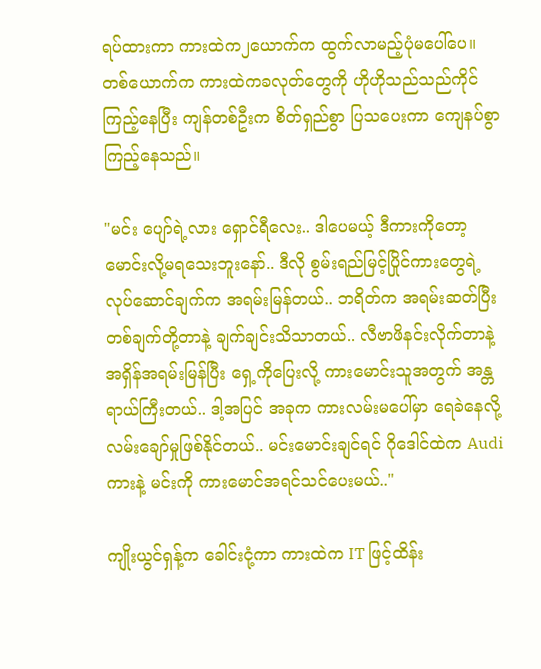ရပ်ထားကာ ကားထဲက၂ယောက်က ထွက်လာမည့်ပုံမပေါ်ပေ။ တစ်ယောက်က ကားထဲကခလုတ်တွေကို ဟိုဟိုသည်သည်ကိုင်ကြည့်နေပြီး ကျန်တစ်ဦးက စိတ်ရှည်စွာ ပြသပေးကာ ကျေနပ်စွာကြည့်နေသည်။

"မင်း ပျော်ရဲ့လား ရှောင်ရီလေး.. ဒါပေမယ့် ဒီကားကိုတော့ မောင်းလို့မရသေးဘူးနော်.. ဒီလို စွမ်းရည်မြင့်ပြိုင်ကားတွေရဲ့ လုပ်ဆောင်ချက်က အရမ်းမြန်တယ်.. ဘရိတ်က အရမ်းဆတ်ပြီး တစ်ချက်တို့တာနဲ့ ချက်ချင်းသိသာတယ်.. လီဗာဖိနင်းလိုက်တာနဲ့ အရှိန်အရမ်းမြန်ပြီး ရှေ့ကိုပြေးလို့ ကားမောင်းသူအတွက် အန္တရာယ်ကြီးတယ်.. ဒါ့အပြင် အခုက ကားလမ်းမပေါ်မှာ ရေခဲနေလို့ လမ်းချော်မှုဖြစ်နိုင်တယ်.. မင်းမောင်းချင်ရင် ဂိုဒေါင်ထဲက Audi ကားနဲ့ မင်းကို ကားမောင်အရင်သင်ပေးမယ်.."

ကျိုးယွင်ရှန့်က ခေါင်းငုံ့ကာ ကားထဲက IT ဖြင့်ထိန်း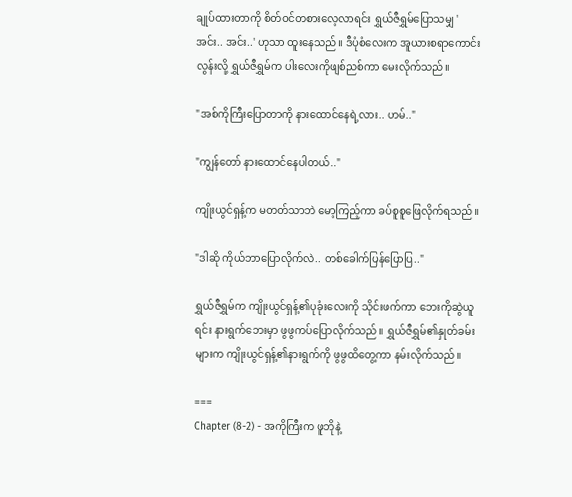ချုပ်ထားတာကို စိတ်ဝင်တစားလေ့လာရင်း ရွှယ်ဇီရွှမ်ပြောသမျှ 'အင်း.. အင်း..' ဟုသာ ထူးနေသည်။ ဒီပုံစံလေးက အူယားစရာကောင်းလွန်းလို့ ရွှယ်ဇီရွှမ်က ပါးလေးကိုဖျစ်ညစ်ကာ မေးလိုက်သည်။

"အစ်ကိုကြီးပြောတာကို နားထောင်နေရဲ့လား.. ဟမ်.."

"ကျွန်တော် နားထောင်နေပါတယ်.."

ကျိုးယွင်ရှန့်က မတတ်သာဘဲ မော့ကြည့်ကာ ခပ်စူစူဖြေလိုက်ရသည်။

"ဒါဆို ကိုယ်ဘာပြောလိုက်လဲ.. တစ်ခေါက်ပြန်ပြောပြ.."

ရွှယ်ဇီရွှမ်က ကျိုးယွင်ရှန့်၏ပုခုံးလေးကို သိုင်းဖက်ကာ ဘေးကိုဆွဲယူရင်း နားရွက်ဘေးမှာ ဖွဖွကပ်ပြောလိုက်သည်။ ရွှယ်ဇီရွှမ်၏နှုတ်ခမ်းများက ကျိုးယွင်ရှန့်၏နားရွက်ကို ဖွဖွထိတွေ့ကာ နမ်းလိုက်သည်။

===
Chapter (8-2) - အကိုကြီးက ဖူဘိုနဲ့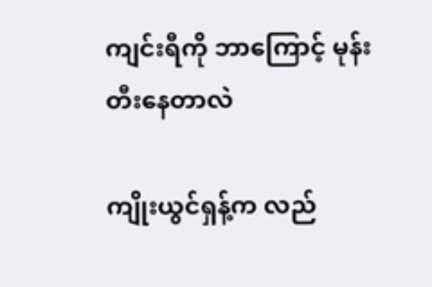ကျင်းရီကို ဘာကြောင့် မုန်းတီးနေတာလဲ

ကျိုးယွင်ရှန့်က လည်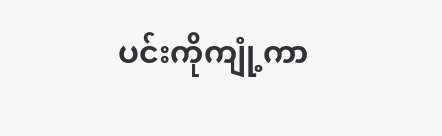ပင်းကိုကျုံ့ကာ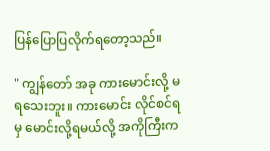ပြန်ပြောပြလိုက်ရတော့သည်။

" ကျွန်တော် အခု ကားမောင်းလို့ မရသေးဘူး။ ကားမောင်း လိုင်စင်ရမှ မောင်းလို့ရမယ်လို့ အကိုကြီးက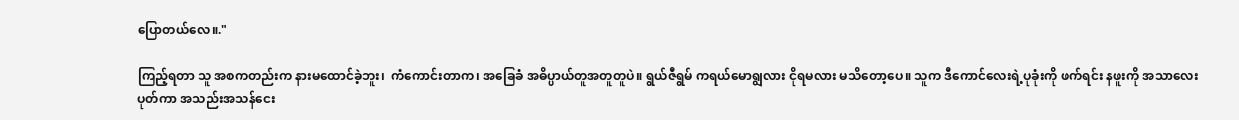ပြောတယ်လေ။."

ကြည့်ရတာ သူ အစကတည်းက နားမထောင်ခဲ့ဘူး၊  ကံကောင်းတာက၊ အခြေခံ အဓိပ္ပာယ်တူအတူတူပဲ။ ရွယ်ဇီရွမ် ကရယ်မောရျွလား ငိုရမလား မသိတော့ပေ။ သူက ဒီကောင်လေးရဲ့ပုခုံးကို ဖက်ရင်း နဖူးကို အသာလေးပုတ်ကာ အသည်းအသန်ငေး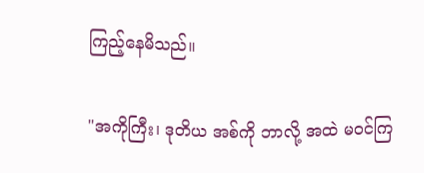ကြည့်နေမိသည်။

"အကိုကြီး၊ ဒုတိယ အစ်ကို ဘာလို့ အထဲ မဝင်ကြ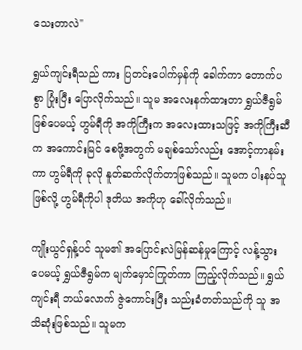သေးတာလဲ"

ရွှယ်ကျင်းရီသည် ကား ပြတင်းပေါက်မှန်ကို ခေါက်ကာ တောက်ပစွာ ပြုံးပြီး ပြောလိုက်သည်။ သူမ အလေးနက်ထားတာ ရွှယ်ဇီရွမ်ဖြစ်ပေမယ့် ဟွမ်ရီကို အကိုကြီးက အလေးထားသဖြင့် အကိုကြီးဆီက အကောင်းမြင် စေဖို့အတွက် မချစ်သော်လည်း အောင့်ကာနမ်းကာ ဟွမ်ရီကို ခုလို နူတ်ဆက်လိုက်တာဖြစ်သည်။ သူမက ပါးနပ်သူဖြစ်လို့ ဟွမ်ရီကိုပါ ဒုတိယ အကိုဟု ခေါ်လိုက်သည်။

ကျိုးယွင်ရှန့်ပင် သူမ၏ အပြောင်းလဲမြန်ဆန်မှုကြောင့် လန့်သွားပေမယ့် ရွှယ်ဇီရွမ်က မျက်မှောင်ကြုတ်ကာ ကြည့်လိုက်သည်။ ရွှယ်ကျင်းရီ ဘယ်လောက် ဇွဲကောင်းပြီး သည်းခံတတ်သည်ကို သူ အသိဆုံးဖြစ်သည်။ သူမက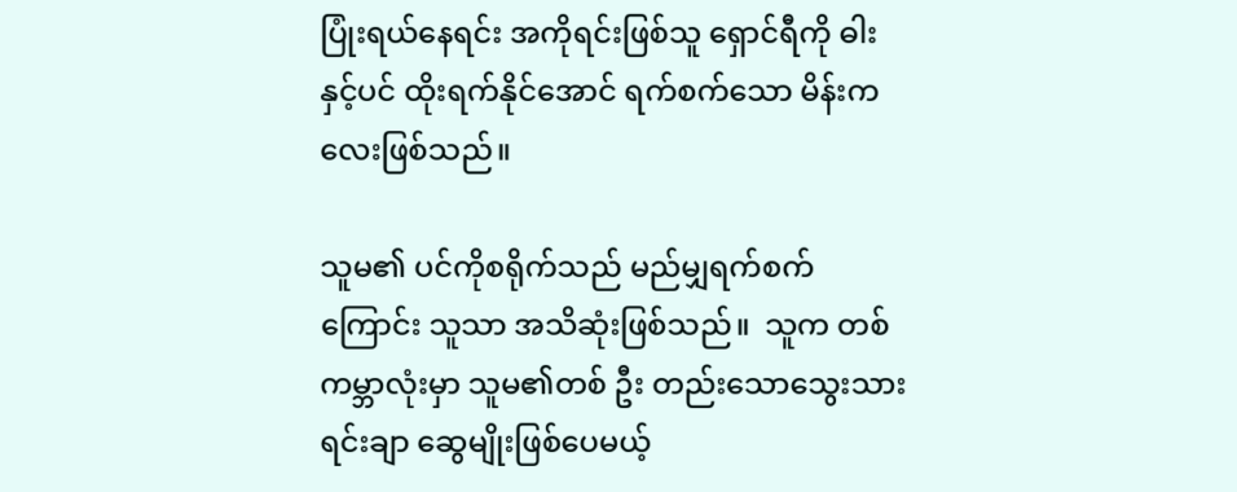ပြုံးရယ်နေရင်း အကိုရင်းဖြစ်သူ ရှောင်ရီကို ဓါးနှင့်ပင် ထိုးရက်နိုင်အောင် ရက်စက်သော မိန်းကလေးဖြစ်သည်။

သူမ၏ ပင်ကိုစရိုက်သည် မည်မျှရက်စက်ကြောင်း သူသာ အသိဆုံးဖြစ်သည်။  သူက တစ်ကမ္ဘာလုံးမှာ သူမ၏တစ် ဦး တည်းသောသွေးသားရင်းချာ ဆွေမျိုးဖြစ်ပေမယ့်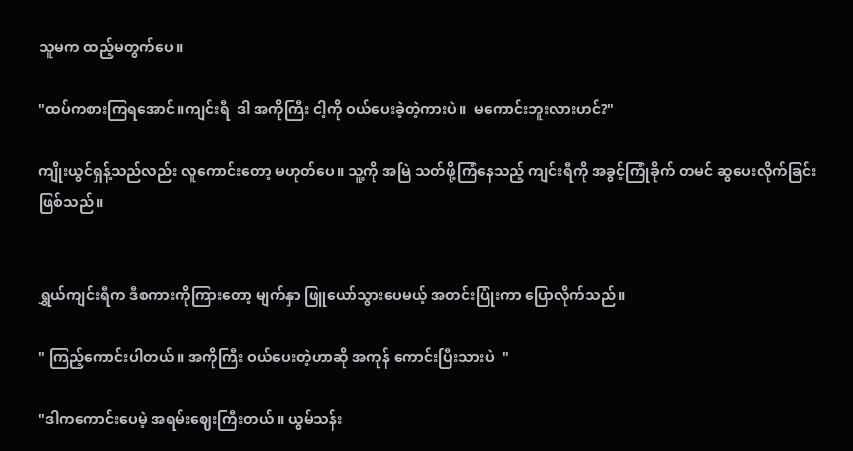သူမက ထည့်မတွက်ပေ။

"ထပ်ကစားကြရအောင်။ကျင်းရီ  ဒါ အကိုကြီး ငါ့ကို ဝယ်ပေးခဲ့တဲ့ကားပဲ။  မကောင်းဘူးလားဟင်?"

ကျိုးယွင်ရှန့်သည်လည်း လူကောင်းတော့ မဟုတ်ပေ။ သူ့ကို အမြဲ သတ်ဖို့ကြံနေသည့် ကျင်းရီကို အခွင့်ကြုံခိုက် တမင် ဆွပေးလိုက်ခြင်းဖြစ်သည်။


ရွှယ်ကျင်းရီက ဒီစကားကိုကြားတော့ မျက်နှာ ဖြူယော်သွားပေမယ့် အတင်းပြုံးကာ ပြောလိုက်သည်။

" ကြည့်ကောင်းပါတယ်။ အကိုကြီး ဝယ်ပေးတဲ့ဟာဆို အကုန် ကောင်းပြီးသားပဲ  "

"ဒါကကောင်းပေမဲ့ အရမ်းဈေးကြီးတယ်။ ယွမ်သန်း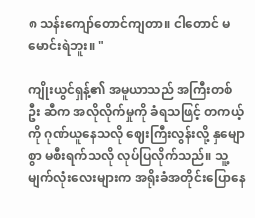၈ သန်းကျော်တောင်ကျတာ။ ငါတောင် မမောင်းရဲဘူး။ "

ကျိုးယွင်ရှန့်၏ အမူယာသည် အကြီးတစ် ဦး ဆီက အလိုလိုက်မှုကို ခံရသဖြင့် တကယ့်ကို ဂုဏ်ယူနေသလို ဈေးကြီးလွန်းလို့ နှမျောစွာ မစီးရက်သလို လုပ်ပြလိုက်သည်။ သူ့မျက်လုံးလေးများက အရိုးခံအတိုင်းပြောနေ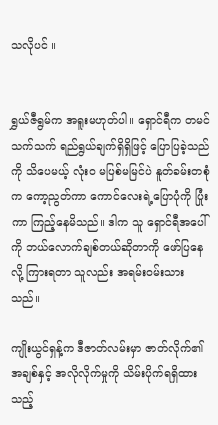သလိုပင် ။


ရွှယ်ဇီရွမ်က အရူးမဟုတ်ပါ။ ရှောင်ရီက တမင်သက်သက် ရည်ရွယ်ချက်ရှိရှိဖြင့် ပြောပြခဲ့သည်ကို သိပေမယ့် လုံးဝ မပြစ်မမြင်ပဲ နူတ်ခမ်းတစုံက ကော့ညွတ်ကာ ကောင်လေးရဲ့ပြောပုံကို ပြုံးကာ ကြည့်နေမိသည်။ ဒါက သူ ရှောင်ရီအပေါ်ကို ဘယ်လောက်ချစ်တယ်ဆိုတာကို ဖော်ပြနေလို့ ကြားရတာ သူလည်း အရမ်းဝမ်းသားသည်။

ကျိုးယွင်ရှန့်က ဒီဇာတ်လမ်းမှာ ဇာတ်လိုက်၏ အချစ်နှင့် အလိုလိုက်မှုကို သိမ်းပိုက်ရရှိထားသည့်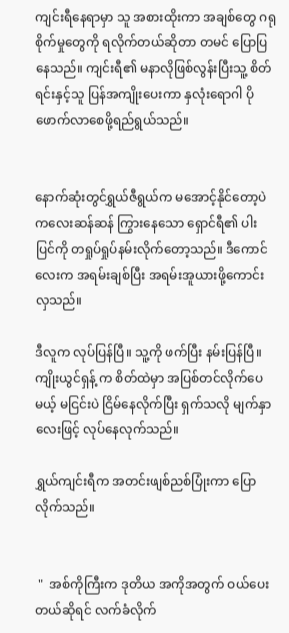ကျင်းရီနေရာမှာ သူ အစားထိုးကာ အချစ်တွေ ဂရုစိုက်မှုတွေကို ရလိုက်တယ်ဆိုတာ တမင် ပြောပြနေသည်။ ကျင်းရီ၏ မနာလိုဖြစ်လွန်းပြီးသူ့ စိတ်ရင်းနှင့်သူ ပြန်အကျိုးပေးကာ နှလုံးရောဂါ ပိုဖောက်လာစေဖို့ရည်ရွယ်သည်။


နောက်ဆုံးတွင်ရွှယ်ဇီရွယ်က မအောင့်နိုင်တော့ပဲ ကလေးဆန်ဆန် ကြွားနေသော ရှောင်ရီ၏ ပါးပြင်ကို တရှုပ်ရှုပ်နမ်းလိုက်တော့သည်။ ဒီကောင်လေးက အရမ်းချစ်ပြီး အရမ်းအူယားဖို့ကောင်းလှသည်။

ဒီလူက လုပ်ပြန်ပြီ။ သူ့ကို ဖက်ပြီး နမ်းပြန်ပြီ။ ကျိုးယွင်ရှန့် က စိတ်ထဲမှာ အပြစ်တင်လိုက်ပေမယ့် မငြင်းပဲ ငြိမ်နေလိုက်ပြီး ရှက်သလို မျက်နှာလေးဖြင့် လုပ်နေလုက်သည်။

ရွှယ်ကျင်းရီက အတင်းဖျစ်ညစ်ပြုံးကာ ပြောလိုက်သည်။


 "  အစ်ကိုကြီးက ဒုတိယ အကိုအတွက် ဝယ်ပေးတယ်ဆိုရင် လက်ခံလိုက်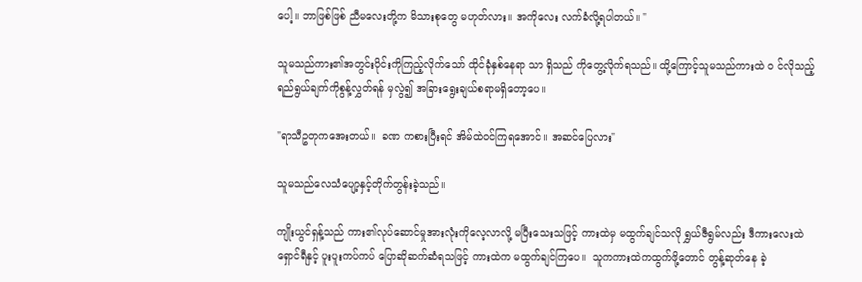ပေါ့။ ဘာဖြစ်ဖြစ် ညီမလေးတို့က မိသားစုတွေ မဟုတ်လား။ အကိုလေး လက်ခံလို့ရပါတယ်။ "

သူမသည်ကား၏အတွင်းပိုင်းကိုကြည့်လိုက်သော် ထိုင်ခုံနှစ်နေရာ သာ ရှိသည် ကိုတွေ့လိုက်ရသည်။ ထို့ကြောင့်သူမသည်ကားထဲ ၀ င်လိုသည့် ရည်ရွယ်ချက်ကိုစွန့်လွှတ်ရန် မှလွဲ၍ အခြားရွေးချယ်စရာမရှိတော့ပေ။

"ရာသီဥတုကအေးတယ်။  ခဏ ကစားပြီးရင် အိမ်ထဲဝင်ကြရအောင်။ အဆင်ပြေလား"

သူမသည်လေသံပျော့နှင့်တိုက်တွန်းခဲ့သည်။

ကျိုးယွင်ရှန့်သည် ကား၏လုပ်ဆောင်မှုအားလုံးကိုလေ့လာလို့ မပြီးသေးသဖြင့် ကားထဲမှ မထွက်ချင်သလို ရွှယ်ဇီရွမ်လည်း ဒီကားလေးထဲ ရှောင်ရီနှင့် ပူးပူးကပ်ကပ် ပြောဆိုဆက်ဆံရသဖြင့် ကားထဲက မထွက်ချင်ကြပေ။  သူကကားထဲကထွက်ဖို့တောင် တွန့်ဆုတ်နေ ခဲ့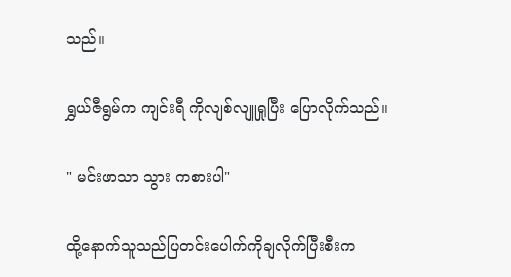သည်။

ရွှယ်ဇီရွမ်က ကျင်းရီ ကိုလျစ်လျူရှုပြီး ပြောလိုက်သည်။

" မင်းဖာသာ သွား ကစားပါ"

ထို့နောက်သူသည်ပြတင်းပေါက်ကိုချလိုက်ပြီးစီးက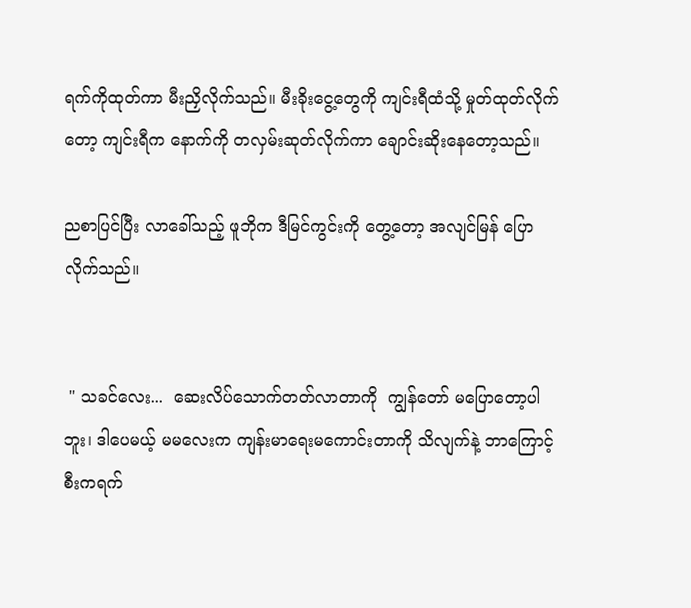ရက်ကိုထုတ်ကာ မီးညှိလိုက်သည်။ မီးခိုးငွေ့တွေကို ကျင်းရီထံသို့ မှုတ်ထုတ်လိုက်တော့ ကျင်းရီက နောက်ကို တလှမ်းဆုတ်လိုက်ကာ ချောင်းဆိုးနေတော့သည်။

ညစာပြင်ပြီး လာခေါ်သည့် ဖူဘိုက ဒီမြင်ကွင်းကို တွေ့တော့ အလျင်မြန် ပြောလိုက်သည်။


 " သခင်လေး...  ဆေးလိပ်သောက်တတ်လာတာကို  ကျွန်တော် မပြောတော့ပါဘူး၊ ဒါပေမယ့် မမလေးက ကျန်းမာရေးမကောင်းတာကို သိလျက်နဲ့ ဘာကြောင့် စီးကရက်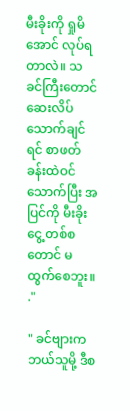မီးခိုးကို ရှုမိအောင် လုပ်ရတာလဲ။ သခင်ကြီးတောင် ဆေးလိပ်သောက်ချင်ရင် စာဖတ်ခန်းထဲဝင်သောက်ပြီး အပြင်ကို မီးခိုးငွေ့ တစ်စ တောင် မထွက်စေဘူး။   ."

" ခင်ဗျားက ဘယ်သူမို့ ဒီစ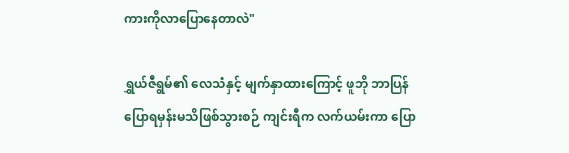ကားကိုလာပြောနေတာလဲ"

ရွှယ်ဇီရွမ်၏ လေသံနှင့် မျက်နှာထားကြောင့် ဖူဘို ဘာပြန်ပြောရမှန်းမသိဖြစ်သွားစဉ် ကျင်းရီက လက်ယမ်းကာ ပြော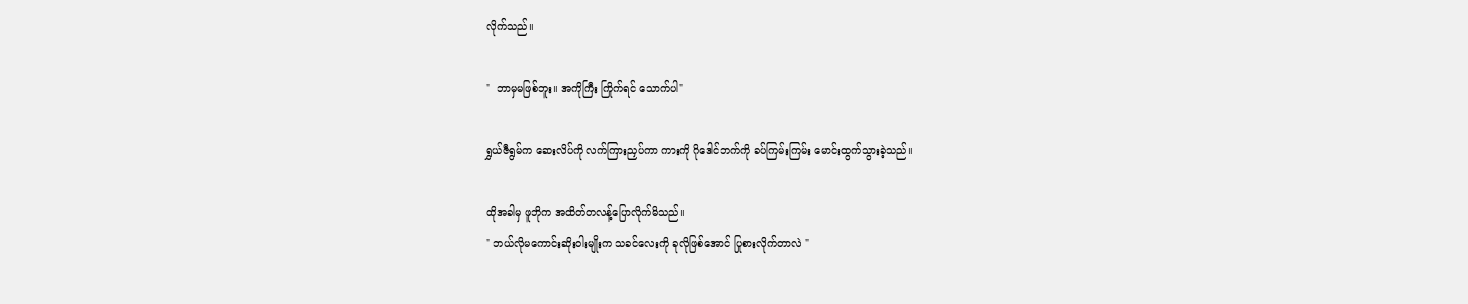လိုက်သည်။

"  ဘာမှမဖြစ်ဘူး။ အကိုကြီး ကြိုက်ရင် သောက်ပါ"

ရွှယ်ဇီရွမ်က ဆေးလိပ်ကို လက်ကြားညှပ်ကာ ကားကို ဂိုဒေါင်ဘက်ကို ခပ်ကြမ်းကြမ်း မောင်းထွက်သွားခဲ့သည်။

ထိုအခါမှ ဖူဘိုက အထိတ်တလန့်ပြောလိုက်မိသည်။
" ဘယ်လိုမကောင်းဆိုးဝါးမျိုးက သခင်လေးကို ခုလိုဖြစ်အောင် ပြုစားလိုက်တာလဲ "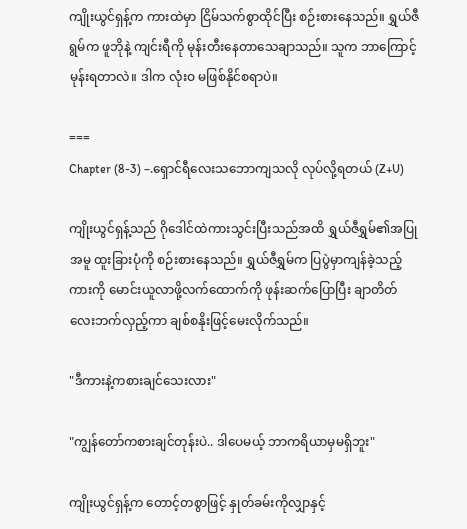ကျိုးယွင်ရှန့်က ကားထဲမှာ ငြိမ်သက်စွာထိုင်ပြီး စဉ်းစားနေသည်။ ရွှယ်ဇီရွမ်က ဖူဘိုနဲ့ ကျင်းရီကို မုန်းတီးနေတာသေချာသည်။ သူက ဘာကြောင့် မုန်းရတာလဲ။ ဒါက လုံးဝ မဖြစ်နိုင်စရာပဲ။

===
Chapter (8-3) –.ရှောင်ရီလေးသဘောကျသလို လုပ်လို့ရတယ် (Z+U)

ကျိုးယွင်ရှန့်သည် ဂိုဒေါင်ထဲကားသွင်းပြီးသည်အထိ ရွှယ်ဇီရွှမ်၏အပြုအမူ ထူးခြားပုံကို စဉ်းစားနေသည်။ ရွှယ်ဇီရွှမ်က ပြပွဲမှာကျန်ခဲ့သည့်ကားကို မောင်းယူလာဖို့လက်ထောက်ကို ဖုန်းဆက်ပြောပြီး ချာတိတ်လေးဘက်လှည့်ကာ ချစ်စနိုးဖြင့်မေးလိုက်သည်။

"ဒီကားနဲ့ကစားချင်သေးလား"

"ကျွန်တော်ကစားချင်တုန်းပဲ.. ဒါပေမယ့် ဘာကရိယာမှမရှိဘူး"

ကျိုးယွင်ရှန့်က တောင့်တစွာဖြင့် နှုတ်ခမ်းကိုလျှာနှင့်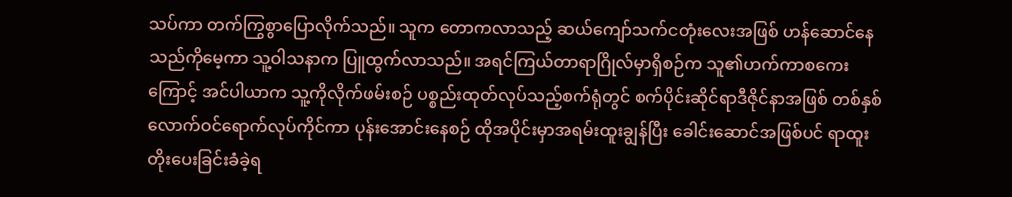သပ်ကာ တက်ကြွစွာပြောလိုက်သည်။ သူက တောကလာသည့် ဆယ်ကျော်သက်ငတုံးလေးအဖြစ် ဟန်ဆောင်နေသည်ကိုမေ့ကာ သူ့ဝါသနာက ပြူထွက်လာသည်။ အရင်ကြယ်တာရာဂြိုလ်မှာရှိစဉ်က သူ၏ဟက်ကာစကေးကြောင့် အင်ပါယာက သူ့ကိုလိုက်ဖမ်းစဉ် ပစ္စည်းထုတ်လုပ်သည့်စက်ရုံတွင် စက်ပိုင်းဆိုင်ရာဒီဇိုင်နာအဖြစ် တစ်နှစ်လောက်ဝင်ရောက်လုပ်ကိုင်ကာ ပုန်းအောင်းနေစဉ် ထိုအပိုင်းမှာအရမ်းထူးချွန်ပြီး ခေါင်းဆောင်အဖြစ်ပင် ရာထူးတိုးပေးခြင်းခံခဲ့ရ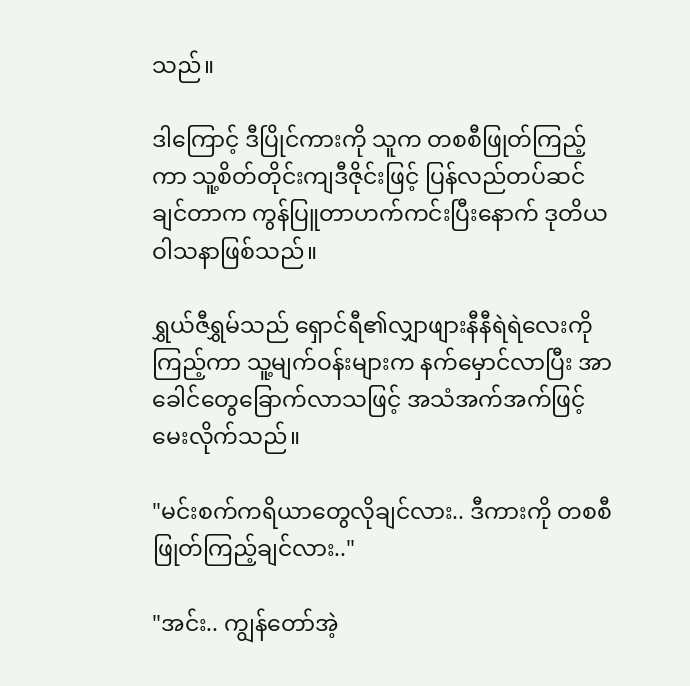သည်။

ဒါကြောင့် ဒီပြိုင်ကားကို သူက တစစီဖြုတ်ကြည့်ကာ သူ့စိတ်တိုင်းကျဒီဇိုင်းဖြင့် ပြန်လည်တပ်ဆင်ချင်တာက ကွန်ပြူတာဟက်ကင်းပြီးနောက် ဒုတိယဝါသနာဖြစ်သည်။

ရွှယ်ဇီရွှမ်သည် ရှောင်ရီ၏လျှာဖျားနီနီရဲရဲလေးကိုကြည့်ကာ သူ့မျက်ဝန်းများက နက်မှောင်လာပြီး အာခေါင်တွေခြောက်လာသဖြင့် အသံအက်အက်ဖြင့်မေးလိုက်သည်။

"မင်းစက်ကရိယာတွေလိုချင်လား.. ဒီကားကို တစစီဖြုတ်ကြည့်ချင်လား.."

"အင်း.. ကျွန်တော်အဲ့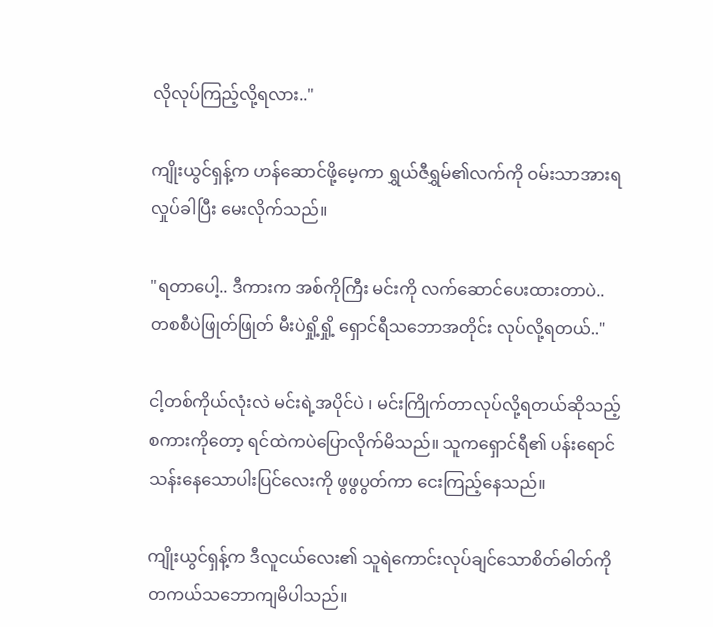လိုလုပ်ကြည့်လို့ရလား.."

ကျိုးယွင်ရှန့်က ဟန်ဆောင်ဖို့မေ့ကာ ရွှယ်ဇီရွှမ်၏လက်ကို ဝမ်းသာအားရလှုပ်ခါပြီး မေးလိုက်သည်။

"ရတာပေါ့.. ဒီကားက အစ်ကိုကြီး မင်းကို လက်ဆောင်ပေးထားတာပဲ.. တစစီပဲဖြုတ်ဖြုတ် မီးပဲရှို့ရှို့ ရှောင်ရီသဘောအတိုင်း လုပ်လို့ရတယ်.."

ငါ့တစ်ကိုယ်လုံးလဲ မင်းရဲ့အပိုင်ပဲ ၊ မင်းကြိုက်တာလုပ်လို့ရတယ်ဆိုသည့်စကားကိုတော့ ရင်ထဲကပဲပြောလိုက်မိသည်။ သူကရှောင်ရီ၏ ပန်းရောင်သန်းနေသောပါးပြင်လေးကို ဖွဖွပွတ်ကာ ငေးကြည့်နေသည်။

ကျိုးယွင်ရှန့်က ဒီလူငယ်လေး၏ သူရဲကောင်းလုပ်ချင်သောစိတ်ဓါတ်ကို တကယ်သဘောကျမိပါသည်။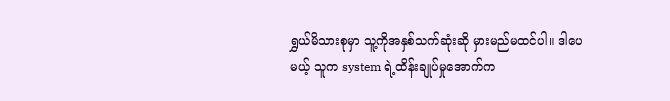ရွှယ်မိသားစုမှာ သူ့ကိုအနှစ်သက်ဆုံးဆို မှားမည်မထင်ပါ။ ဒါပေမယ့် သူက system ရဲ့ထိန်းချုပ်မှုအောက်က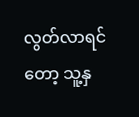လွတ်လာရင်တော့ သူ့နှ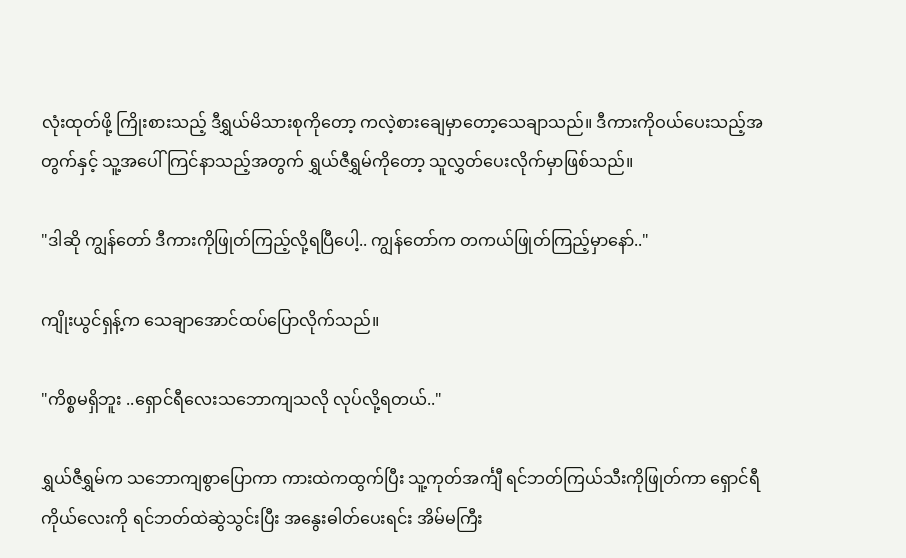လုံးထုတ်ဖို့ ကြိုးစားသည့် ဒီရွှယ်မိသားစုကိုတော့ ကလဲ့စားချေမှာတော့သေချာသည်။ ဒီကားကိုဝယ်ပေးသည့်အတွက်နှင့် သူ့အပေါ်ကြင်နာသည့်အတွက် ရွှယ်ဇီရွှမ်ကိုတော့ သူလွှတ်ပေးလိုက်မှာဖြစ်သည်။

"ဒါဆို ကျွန်တော် ဒီကားကိုဖြုတ်ကြည့်လို့ရပြီပေါ့.. ကျွန်တော်က တကယ်ဖြုတ်ကြည့်မှာနော်.."

ကျိုးယွင်ရှန့်က သေချာအောင်ထပ်ပြောလိုက်သည်။

"ကိစ္စမရှိဘူး ..ရှောင်ရီလေးသဘောကျသလို လုပ်လို့ရတယ်.."

ရွှယ်ဇီရွှမ်က သဘောကျစွာပြောကာ ကားထဲကထွက်ပြီး သူ့ကုတ်အင်္ကျီ ရင်ဘတ်ကြယ်သီးကိုဖြုတ်ကာ ရှောင်ရီကိုယ်လေးကို ရင်ဘတ်ထဲဆွဲသွင်းပြီး အနွေးဓါတ်ပေးရင်း အိမ်မကြီး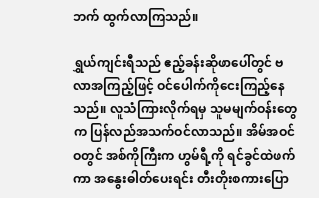ဘက် ထွက်လာကြသည်။

ရွှယ်ကျင်းရီသည် ဧည့်ခန်းဆိုဖာပေါ်တွင် ဗလာအကြည့်ဖြင့် ဝင်ပေါက်ကိုငေးကြည့်နေသည်။ လူသံကြားလိုက်ရမှ သူမမျက်ဝန်းတွေက ပြန်လည်အသက်ဝင်လာသည်။ အိမ်အဝင်ဝတွင် အစ်ကိုကြီးက ဟွမ်ရီ့ကို ရင်ခွင်ထဲဖက်ကာ အနွေးဓါတ်ပေးရင်း တီးတိုးစကားပြော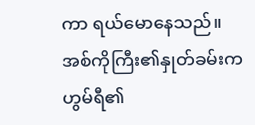ကာ ရယ်မောနေသည်။ အစ်ကိုကြီး၏နှုတ်ခမ်းက ဟွမ်ရီ၏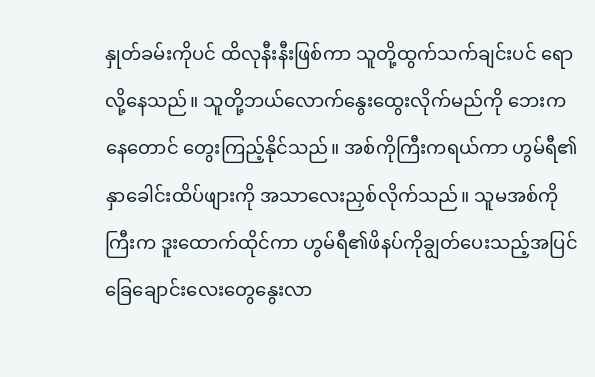နှုတ်ခမ်းကိုပင် ထိလုနီးနီးဖြစ်ကာ သူတို့ထွက်သက်ချင်းပင် ရောလို့နေသည်။ သူတို့ဘယ်လောက်နွေးထွေးလိုက်မည်ကို ဘေးကနေတောင် တွေးကြည့်နိုင်သည်။ အစ်ကိုကြီးကရယ်ကာ ဟွမ်ရီ၏နှာခေါင်းထိပ်ဖျားကို အသာလေးညှစ်လိုက်သည်။ သူမအစ်ကိုကြီးက ဒူးထောက်ထိုင်ကာ ဟွမ်ရီ၏ဖိနပ်ကိုချွတ်ပေးသည့်အပြင် ခြေချောင်းလေးတွေနွေးလာ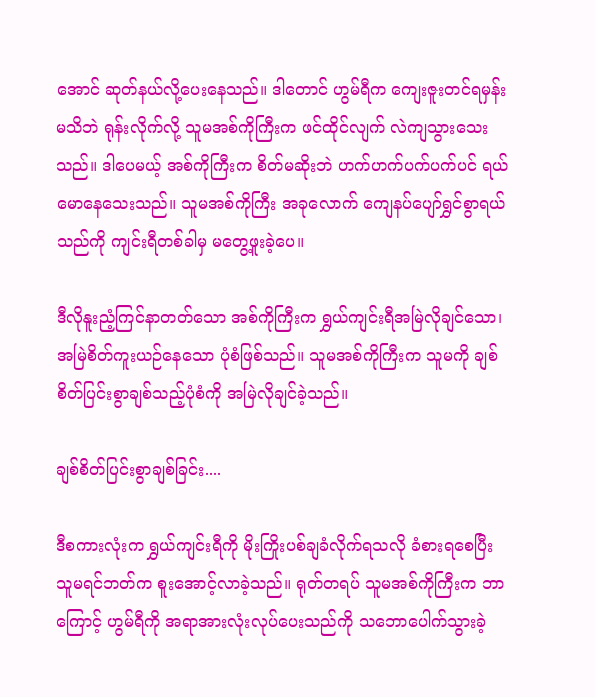အောင် ဆုတ်နယ်လို့ပေးနေသည်။ ဒါတောင် ဟွမ်ရီက ကျေးဇူးတင်ရမှန်းမသိဘဲ ရုန်းလိုက်လို့ သူမအစ်ကိုကြီးက ဖင်ထိုင်လျက် လဲကျသွားသေးသည်။ ဒါပေမယ့် အစ်ကိုကြီးက စိတ်မဆိုးဘဲ ဟက်ဟက်ပက်ပက်ပင် ရယ်မောနေသေးသည်။ သူမအစ်ကိုကြီး အခုလောက် ကျေနပ်ပျော်ရွှင်စွာရယ်သည်ကို ကျင်းရီတစ်ခါမှ မတွေ့ဖူးခဲ့ပေ။

ဒီလိုနူးညံ့ကြင်နာတတ်သော အစ်ကိုကြီးက ရွှယ်ကျင်းရီအမြဲလိုချင်သော၊ အမြဲစိတ်ကူးယဉ်နေသော ပုံစံဖြစ်သည်။ သူမအစ်ကိုကြီးက သူမကို ချစ်စိတ်ပြင်းစွာချစ်သည့်ပုံစံကို အမြဲလိုချင်ခဲ့သည်။

ချစ်စိတ်ပြင်းစွာချစ်ခြင်း....

ဒီစကားလုံးက ရွှယ်ကျင်းရီကို မိုးကြိုးပစ်ချခံလိုက်ရသလို ခံစားရစေပြီး သူမရင်ဘတ်က စူးအောင့်လာခဲ့သည်။ ရုတ်တရပ် သူမအစ်ကိုကြီးက ဘာကြောင့် ဟွမ်ရီကို အရာအားလုံးလုပ်ပေးသည်ကို သဘောပေါက်သွားခဲ့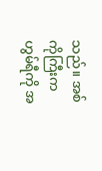သည်။ အစ်ကိုကြီးက ဟွမ်ရီကို အ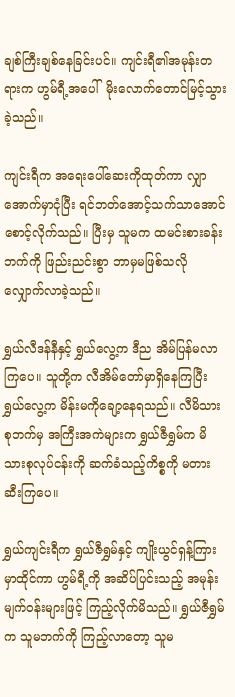ချစ်ကြီးချစ်နေခြင်းပင်။ ကျင်းရီ၏အမုန်းတရားက ဟွမ်ရီ့အပေါ်  မိုးလောက်တောင်မြင့်သွားခဲ့သည်။

ကျင်းရီက အရေးပေါ်ဆေးကိုထုတ်ကာ လျှာအောက်မှာငုံပြီး ရင်ဘတ်အောင့်သက်သာအောင် စောင့်လိုက်သည်။ ပြီးမှ သူမက ထမင်းစားခန်းဘက်ကို ဖြည်းညင်းစွာ ဘာမှမဖြစ်သလို လျှောက်လာခဲ့သည်။

ရွှယ်လီဒန်နီနှင့် ရွှယ်လွေ့က ဒီည အိမ်ပြန်မလာကြပေ။ သူတို့က လီအိမ်တော်မှာရှိနေကြပြီး ရွှယ်လွေ့က မိန်းမကိုချော့နေရသည်။ လီမိသားစုဘက်မှ အကြီးအကဲများက ရွှယ်ဇီရွှမ်က မိသားစုလုပ်ငန်းကို ဆက်ခံသည့်ကိစ္စကို မတားဆီးကြပေ။

ရွှယ်ကျင်းရီက ရွှယ်ဇီရွှမ်နှင့် ကျိုးယွင်ရှန့်ကြားမှာထိုင်ကာ ဟွမ်ရီ့ကို အဆိပ်ပြင်းသည့် အမုန်းမျက်ဝန်းများဖြင့် ကြည့်လိုက်မိသည်။ ရွှယ်ဇီရွှမ်က သူမဘက်ကို ကြည့်လာတော့ သူမ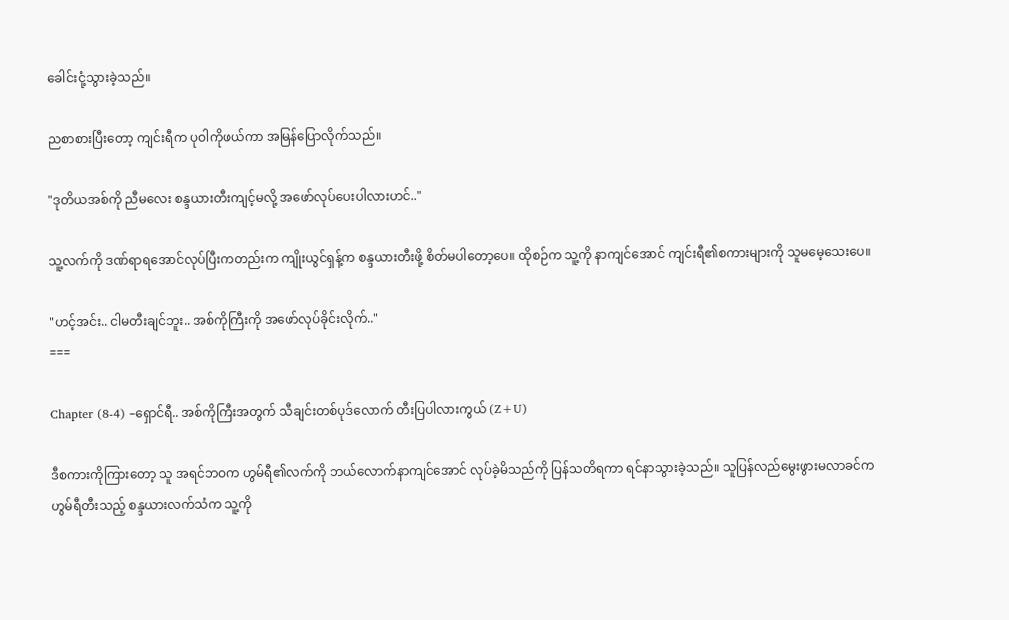ခေါင်းငုံ့သွားခဲ့သည်။

ညစာစားပြီးတော့ ကျင်းရီက ပုဝါကိုဖယ်ကာ အမြန်ပြောလိုက်သည်။

"ဒုတိယအစ်ကို ညီမလေး စန္ဒယားတီးကျင့်မလို့ အဖော်လုပ်ပေးပါလားဟင်.."

သူ့လက်ကို ဒဏ်ရာရအောင်လုပ်ပြီးကတည်းက ကျိုးယွင်ရှန့်က စန္ဒယားတီးဖို့ စိတ်မပါတော့ပေ။ ထိုစဉ်က သူ့ကို နာကျင်အောင် ကျင်းရီ၏စကားများကို သူမမေ့သေးပေ။

"ဟင့်အင်း.. ငါမတီးချင်ဘူး.. အစ်ကိုကြီးကို အဖော်လုပ်ခိုင်းလိုက်.."
===

Chapter (8-4) –ရှောင်ရီ.. အစ်ကိုကြီးအတွက် သီချင်းတစ်ပုဒ်လောက် တီးပြပါလားကွယ် (Z+U)

ဒီစကားကိုကြားတော့ သူ အရင်ဘဝက ဟွမ်ရီ၏လက်ကို ဘယ်လောက်နာကျင်အောင် လုပ်ခဲ့မိသည်ကို ပြန်သတိရကာ ရင်နာသွားခဲ့သည်။ သူပြန်လည်မွေးဖွားမလာခင်က ဟွမ်ရီတီးသည့် စန္ဒယားလက်သံက သူ့ကို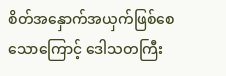စိတ်အနှောက်အယှက်ဖြစ်စေသောကြောင့် ဒေါသတကြီး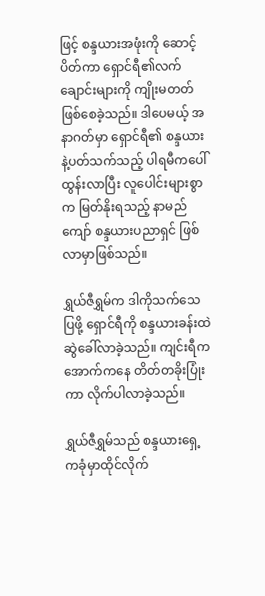ဖြင့် စန္ဒယားအဖုံးကို ဆောင့်ပိတ်ကာ ရှောင်ရီ၏လက်ချောင်းများကို ကျိုးမတတ်ဖြစ်စေခဲ့သည်။ ဒါပေမယ့် အနာဂတ်မှာ ရှောင်ရီ၏ စန္ဒယားနဲ့ပတ်သက်သည့် ပါရမီကပေါ်ထွန်းလာပြီး လူပေါင်းများစွာက မြတ်နိုးရသည့် နာမည်ကျော် စန္ဒယားပညာရှင် ဖြစ်လာမှာဖြစ်သည်။

ရွှယ်ဇီရွှမ်က ဒါကိုသက်သေပြဖို့ ရှောင်ရီကို စန္ဒယားခန်းထဲ ဆွဲခေါ်လာခဲ့သည်။ ကျင်းရီက အောက်ကနေ တိတ်တခိုးပြုံးကာ လိုက်ပါလာခဲ့သည်။

ရွှယ်ဇီရွှမ်သည် စန္ဒယားရှေ့ကခုံမှာထိုင်လိုက်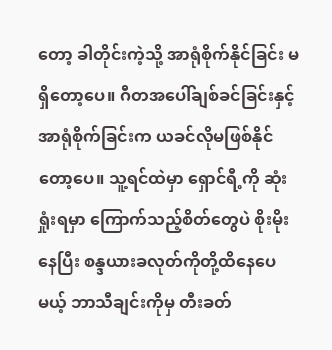တော့ ခါတိုင်းကဲ့သို့ အာရုံစိုက်နိုင်ခြင်း မရှိတော့ပေ။ ဂီတအပေါ်ချစ်ခင်ခြင်းနှင့် အာရုံစိုက်ခြင်းက ယခင်လိုမဖြစ်နိုင်တော့ပေ။ သူ့ရင်ထဲမှာ ရှောင်ရီ့ကို ဆုံးရှုံးရမှာ ကြောက်သည့်စိတ်တွေပဲ စိုးမိုးနေပြီး စန္ဒယားခလုတ်ကိုတို့ထိနေပေမယ့် ဘာသီချင်းကိုမှ တီးခတ်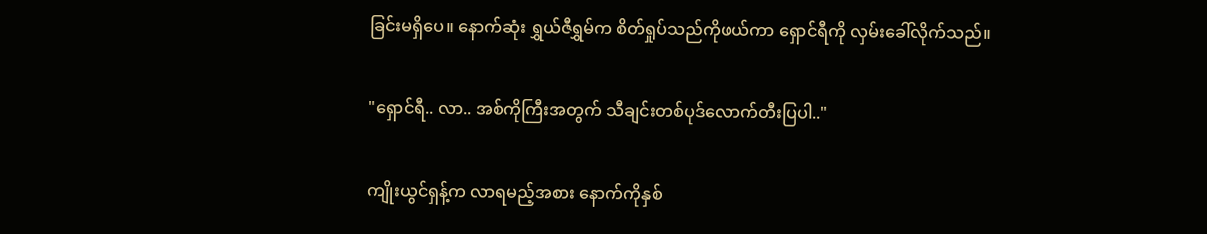ခြင်းမရှိပေ။ နောက်ဆုံး ရွှယ်ဇီရွှမ်က စိတ်ရှုပ်သည်ကိုဖယ်ကာ ရှောင်ရီကို လှမ်းခေါ်လိုက်သည်။

"ရှောင်ရီ.. လာ.. အစ်ကိုကြီးအတွက် သီချင်းတစ်ပုဒ်လောက်တီးပြပါ.."

ကျိုးယွင်ရှန့်က လာရမည့်အစား နောက်ကိုနှစ်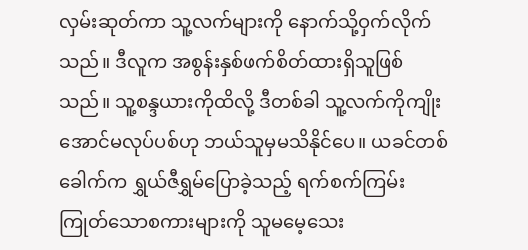လှမ်းဆုတ်ကာ သူ့လက်များကို နောက်သို့ဝှက်လိုက်သည်။ ဒီလူက အစွန်းနှစ်ဖက်စိတ်ထားရှိသူဖြစ်သည်။ သူ့စန္ဒယားကိုထိလို့ ဒီတစ်ခါ သူ့လက်ကိုကျိုးအောင်မလုပ်ပစ်ဟု ဘယ်သူမှမသိနိုင်ပေ။ ယခင်တစ်ခေါက်က ရွှယ်ဇီရွှမ်ပြောခဲ့သည့် ရက်စက်ကြမ်းကြုတ်သောစကားများကို သူမမေ့သေး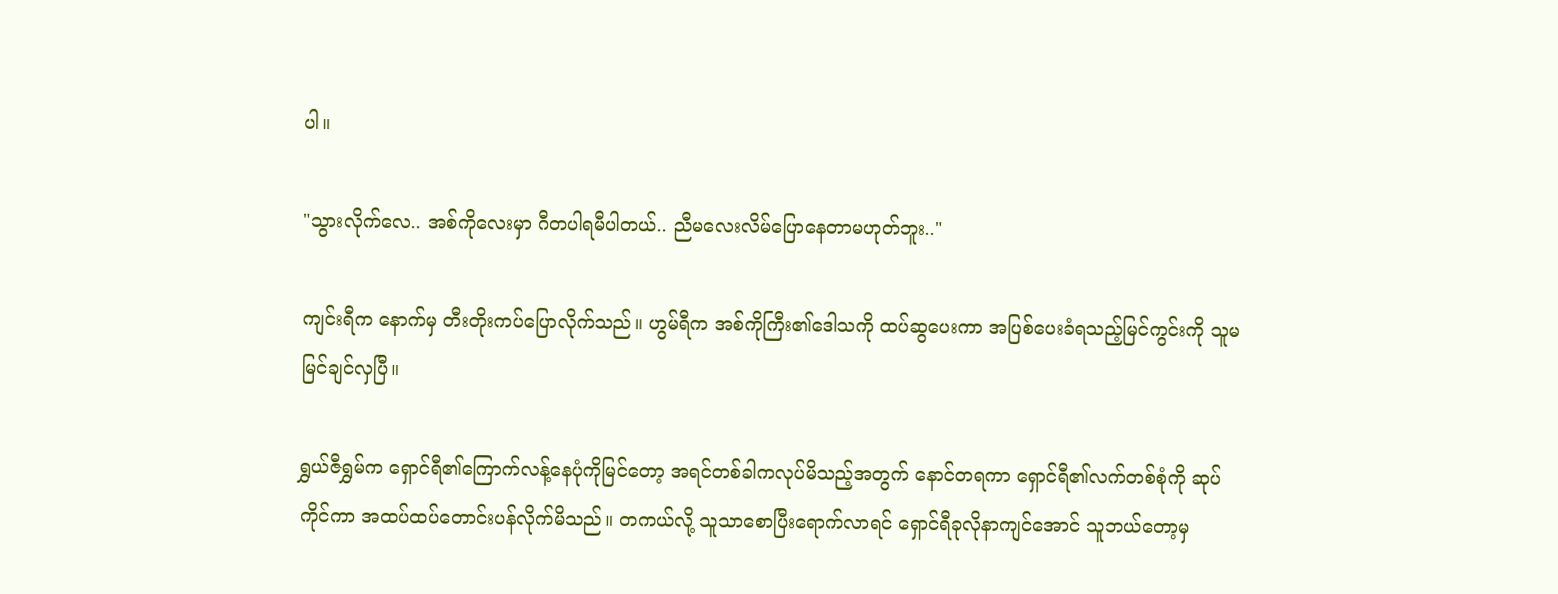ပါ။

"သွားလိုက်လေ.. အစ်ကိုလေးမှာ ဂီတပါရမီပါတယ်.. ညီမလေးလိမ်ပြောနေတာမဟုတ်ဘူး.."

ကျင်းရီက နောက်မှ တီးတိုးကပ်ပြောလိုက်သည်။ ဟွမ်ရီက အစ်ကိုကြီး၏ဒေါသကို ထပ်ဆွပေးကာ အပြစ်ပေးခံရသည့်မြင်ကွင်းကို သူမမြင်ချင်လှပြီ။

ရွှယ်ဇီရွှမ်က ရှောင်ရီ၏ကြောက်လန့်နေပုံကိုမြင်တော့ အရင်တစ်ခါကလုပ်မိသည့်အတွက် နောင်တရကာ ရှောင်ရီ၏လက်တစ်စုံကို ဆုပ်ကိုင်ကာ အထပ်ထပ်တောင်းပန်လိုက်မိသည်။ တကယ်လို့ သူသာစောပြီးရောက်လာရင် ရှောင်ရီခုလိုနာကျင်အောင် သူဘယ်တော့မှ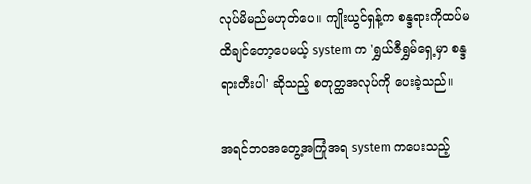လုပ်မိမည်မဟုတ်ပေ။ ကျိုးယွင်ရှန့်က စန္ဒရားကိုထပ်မထိချင်တော့ပေမယ့် system က 'ရွှယ်ဇီရွှမ်ရှေ့မှာ စန္ဒရားတီးပါ' ဆိုသည့် စတုတ္ထအလုပ်ကို ပေးခဲ့သည်။

အရင်ဘဝအတွေ့အကြုံအရ system ကပေးသည့်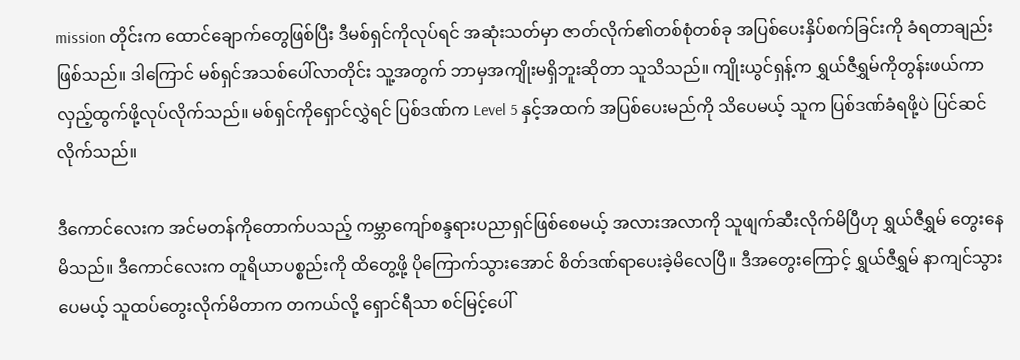mission တိုင်းက ထောင်ချောက်တွေဖြစ်ပြီး ဒီမစ်ရှင်ကိုလုပ်ရင် အဆုံးသတ်မှာ ဇာတ်လိုက်၏တစ်စုံတစ်ခု အပြစ်ပေးနှိပ်စက်ခြင်းကို ခံရတာချည်းဖြစ်သည်။ ဒါကြောင် မစ်ရှင်အသစ်ပေါ်လာတိုင်း သူ့အတွက် ဘာမှအကျိုးမရှိဘူးဆိုတာ သူသိသည်။ ကျိုးယွင်ရှန့်က ရွှယ်ဇီရွှမ်ကိုတွန်းဖယ်ကာ လှည့်ထွက်ဖို့လုပ်လိုက်သည်။ မစ်ရှင်ကိုရှောင်လွှဲရင် ပြစ်ဒဏ်က Level 5 နှင့်အထက် အပြစ်ပေးမည်ကို သိပေမယ့် သူက ပြစ်ဒဏ်ခံရဖို့ပဲ ပြင်ဆင်လိုက်သည်။

ဒီကောင်လေးက အင်မတန်ကိုတောက်ပသည့် ကမ္ဘာကျော်စန္ဒရားပညာရှင်ဖြစ်စေမယ့် အလားအလာကို သူဖျက်ဆီးလိုက်မိပြီဟု ရွှယ်ဇီရွှမ် တွေးနေမိသည်။ ဒီကောင်လေးက တူရိယာပစ္စည်းကို ထိတွေ့ဖို့ ပိုကြောက်သွားအောင် စိတ်ဒဏ်ရာပေးခဲ့မိလေပြီ။ ဒီအတွေးကြောင့် ရွှယ်ဇီရွှမ် နာကျင်သွားပေမယ့် သူထပ်တွေးလိုက်မိတာက တကယ်လို့ ရှောင်ရီသာ စင်မြင့်ပေါ်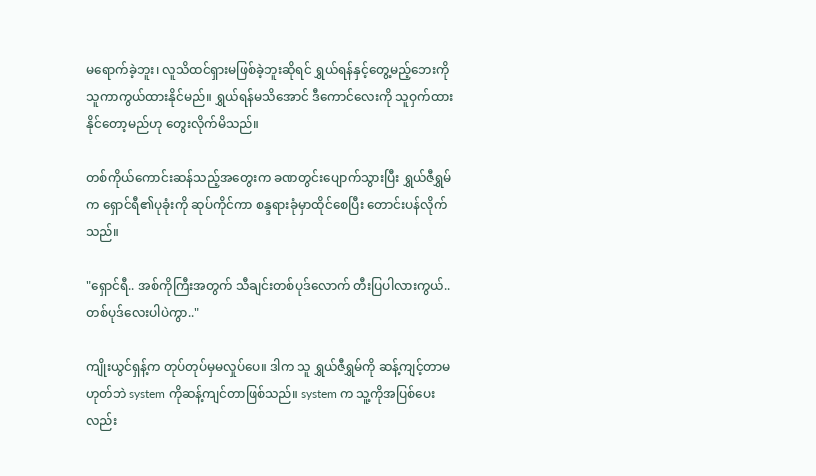မရောက်ခဲ့ဘူး၊ လူသိထင်ရှားမဖြစ်ခဲ့ဘူးဆိုရင် ရွှယ်ရန်နှင့်တွေ့မည့်ဘေးကို သူကာကွယ်ထားနိုင်မည်။ ရွှယ်ရန်မသိအောင် ဒီကောင်လေးကို သူဝှက်ထားနိုင်တော့မည်ဟု တွေးလိုက်မိသည်။

တစ်ကိုယ်ကောင်းဆန်သည့်အတွေးက ခဏတွင်းပျောက်သွားပြီး ရွှယ်ဇီရွှမ်က ရှောင်ရီ၏ပုခုံးကို ဆုပ်ကိုင်ကာ စန္ဒရားခုံမှာထိုင်စေပြီး တောင်းပန်လိုက်သည်။

"ရှောင်ရီ.. အစ်ကိုကြီးအတွက် သီချင်းတစ်ပုဒ်လောက် တီးပြပါလားကွယ်.. တစ်ပုဒ်လေးပါပဲကွာ.."

ကျိုးယွင်ရှန့်က တုပ်တုပ်မှမလှုပ်ပေ။ ဒါက သူ ရွှယ်ဇီရွှမ်ကို ဆန့်ကျင့်တာမဟုတ်ဘဲ system ကိုဆန့်ကျင်တာဖြစ်သည်။ system က သူ့ကိုအပြစ်ပေးလည်း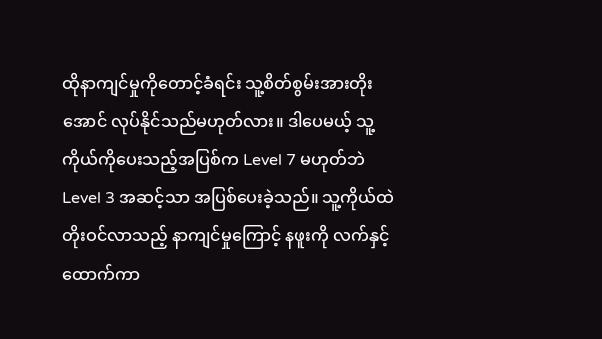ထိုနာကျင်မှုကိုတောင့်ခံရင်း သူ့စိတ်စွမ်းအားတိုးအောင် လုပ်နိုင်သည်မဟုတ်လား။ ဒါပေမယ့် သူ့ကိုယ်ကိုပေးသည့်အပြစ်က Level 7 မဟုတ်ဘဲ Level 3 အဆင့်သာ အပြစ်ပေးခဲ့သည်။ သူ့ကိုယ်ထဲတိုးဝင်လာသည့် နာကျင်မှုကြောင့် နဖူးကို လက်နှင့်ထောက်ကာ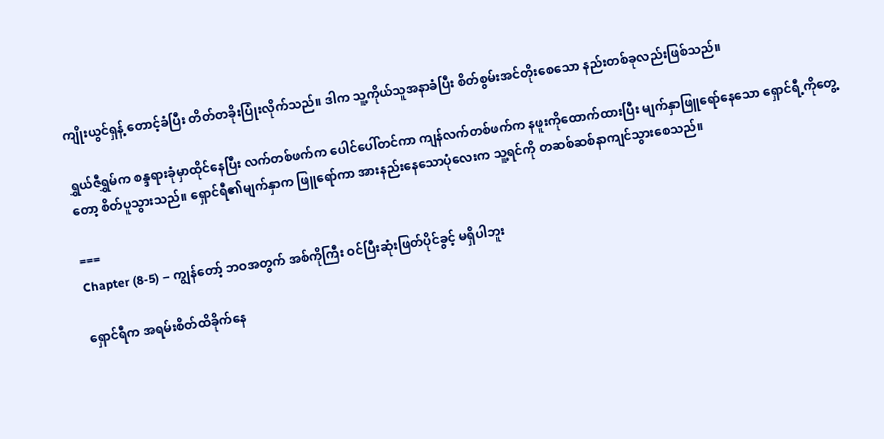ကျိုးယွင်ရှန့် တောင့်ခံပြီး တိတ်တခိုးပြုံးလိုက်သည်။ ဒါက သူ့ကိုယ်သူအနာခံပြီး စိတ်စွမ်းအင်တိုးစေသော နည်းတစ်ခုလည်းဖြစ်သည်။

ရွှယ်ဇီရွှမ်က စန္ဒရားခုံမှာထိုင်နေပြီး လက်တစ်ဖက်က ပေါင်ပေါ်တင်ကာ ကျန်လက်တစ်ဖက်က နဖူးကိုထောက်ထားပြီး မျက်နှာဖြူရော်နေသော ရှောင်ရီ့ကိုတွေ့တော့ စိတ်ပူသွားသည်။ ရှောင်ရီ၏မျက်နှာက ဖြူရော်ကာ အားနည်းနေသောပုံလေးက သူ့ရင်ကို တဆစ်ဆစ်နာကျင်သွားစေသည်။

===
Chapter (8-5) – ကျွန်တော့် ဘဝအတွက် အစ်ကိုကြီး ဝင်ပြီးဆုံးဖြတ်ပိုင်ခွင့် မရှိပါဘူး

ရှောင်ရီက အရမ်းစိတ်ထိခိုက်နေ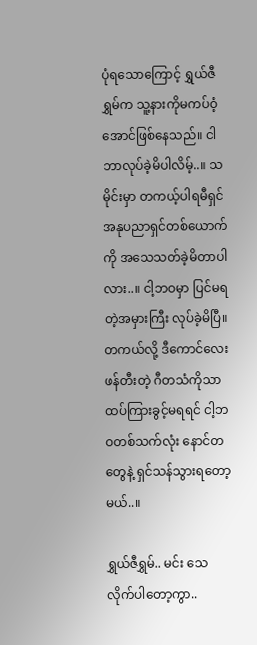ပုံရသောကြောင့် ရွှယ်ဇီရွှမ်က သူ့နားကိုမကပ်ဝံ့အောင်ဖြစ်နေသည်။ ငါဘာလုပ်ခဲ့မိပါလိမ့်..။ သမိုင်းမှာ တကယ့်ပါရမီရှင် အနုပညာရှင်တစ်ယောက်ကို အသေသတ်ခဲ့မိတာပါလား..။ ငါ့ဘဝမှာ ပြင်မရတဲ့အမှားကြီး လုပ်ခဲ့မိပြီ။ တကယ်လို့ ဒီကောင်လေးဖန်တီးတဲ့ ဂီတသံကိုသာ ထပ်ကြားခွင့်မရရင် ငါ့ဘဝတစ်သက်လုံး နောင်တတွေနဲ့ ရှင်သန်သွားရတော့မယ်..။

ရွှယ်ဇီရွှမ်.. မင်း သေလိုက်ပါတော့ကွာ..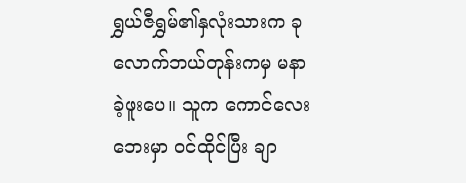ရွှယ်ဇီရွှမ်၏နှလုံးသားက ခုလောက်ဘယ်တုန်းကမှ မနာခဲ့ဖူးပေ။ သူက ကောင်လေးဘေးမှာ ဝင်ထိုင်ပြီး ချာ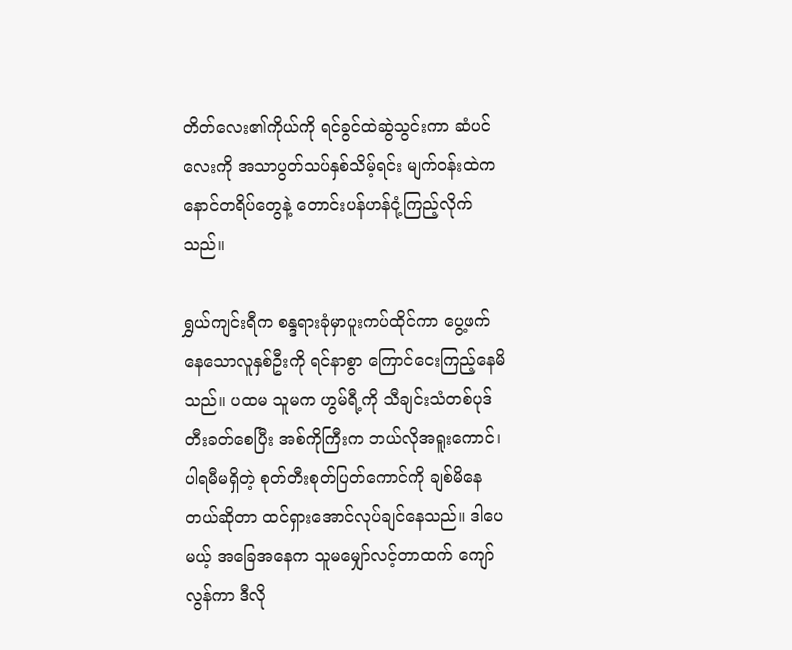တိတ်လေး၏ကိုယ်ကို ရင်ခွင်ထဲဆွဲသွင်းကာ ဆံပင်လေးကို အသာပွတ်သပ်နှစ်သိမ့်ရင်း မျက်ဝန်းထဲကနောင်တရိပ်တွေနဲ့ တောင်းပန်ဟန်ငုံ့ကြည့်လိုက်သည်။

ရွှယ်ကျင်းရီက စန္ဒရားခုံမှာပူးကပ်ထိုင်ကာ ပွေ့ဖက်နေသောလူနှစ်ဦးကို ရင်နာစွာ ကြောင်ငေးကြည့်နေမိသည်။ ပထမ သူမက ဟွမ်ရီ့ကို သီချင်းသံတစ်ပုဒ်တီးခတ်စေပြီး အစ်ကိုကြီးက ဘယ်လိုအရူးကောင်၊ ပါရမီမရှိတဲ့ စုတ်တီးစုတ်ပြတ်ကောင်ကို ချစ်မိနေတယ်ဆိုတာ ထင်ရှားအောင်လုပ်ချင်နေသည်။ ဒါပေမယ့် အခြေအနေက သူမမျှော်လင့်တာထက် ကျော်လွန်ကာ ဒီလို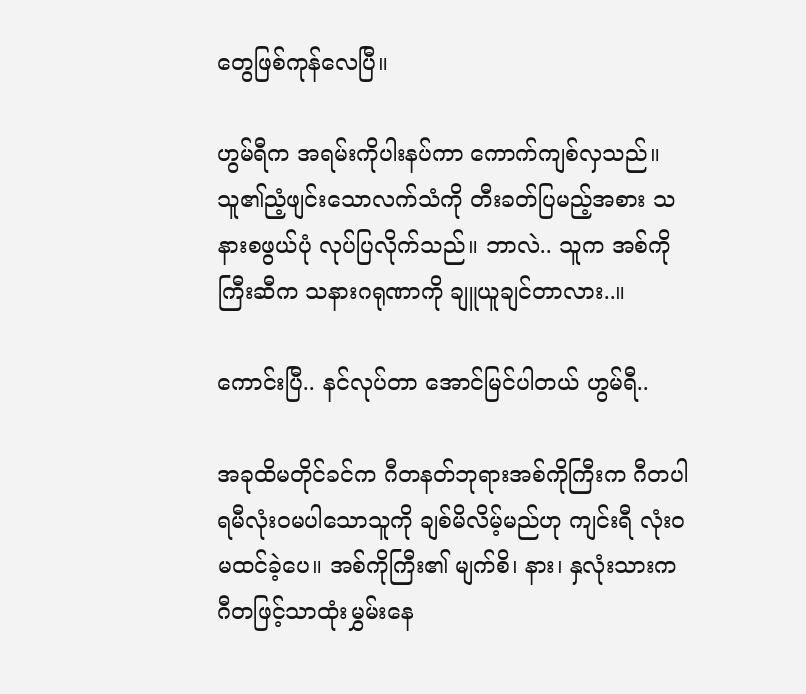တွေဖြစ်ကုန်လေပြီ။

ဟွမ်ရီက အရမ်းကိုပါးနပ်ကာ ကောက်ကျစ်လှသည်။ သူ၏ညံ့ဖျင်းသောလက်သံကို တီးခတ်ပြမည့်အစား သနားစဖွယ်ပုံ လုပ်ပြလိုက်သည်။ ဘာလဲ.. သူက အစ်ကိုကြီးဆီက သနားဂရုဏာကို ချူယူချင်တာလား..။

ကောင်းပြီ.. နင်လုပ်တာ အောင်မြင်ပါတယ် ဟွမ်ရီ..

အခုထိမတိုင်ခင်က ဂီတနတ်ဘုရားအစ်ကိုကြီးက ဂီတပါရမီလုံးဝမပါသောသူကို ချစ်မိလိမ့်မည်ဟု ကျင်းရီ လုံးဝမထင်ခဲ့ပေ။ အစ်ကိုကြီး၏ မျက်စိ၊ နား၊ နှလုံးသားက ဂီတဖြင့်သာထုံးမွှမ်းနေ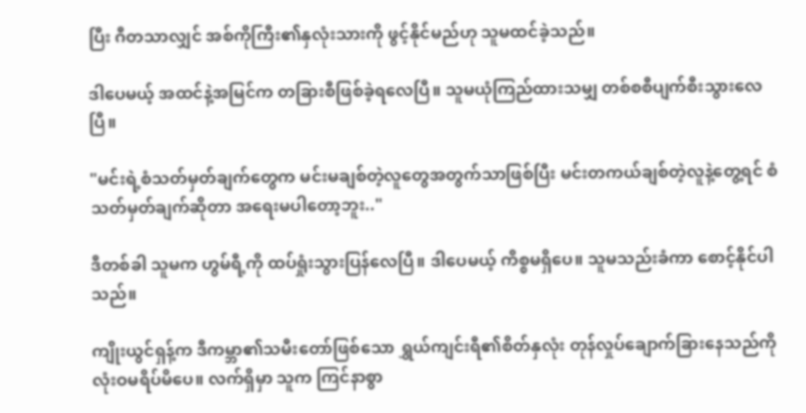ပြီး ဂီတသာလျှင် အစ်ကိုကြီး၏နှလုံးသားကို ဖွင့်နိုင်မည်ဟု သူမထင်ခဲ့သည်။

ဒါပေမယ့် အထင်နဲ့အမြင်က တခြားစီဖြစ်ခဲ့ရလေပြီ။ သူမယုံကြည်ထားသမျှ တစ်စစီပျက်စီးသွားလေပြီ။

"မင်းရဲ့စံသတ်မှတ်ချက်တွေက မင်းမချစ်တဲ့လူတွေအတွက်သာဖြစ်ပြီး မင်းတကယ်ချစ်တဲ့လူနဲ့တွေ့ရင် စံသတ်မှတ်ချက်ဆိုတာ အရေးမပါတော့ဘူး.."

ဒီတစ်ခါ သူမက ဟွမ်ရီ့ကို ထပ်ရှုံးသွားပြန်လေပြီ။ ဒါပေမယ့် ကိစ္စမရှိပေ။ သူမသည်းခံကာ စောင့်နိုင်ပါသည်။

ကျိုးယွင်ရှန့်က ဒီကမ္ဘာ၏သမီးတော်ဖြစ်သော ရွှယ်ကျင်းရီ၏စိတ်နှလုံး တုန်လှုပ်ချောက်ခြားနေသည်ကို လုံးဝမရိပ်မိပေ။ လက်ရှိမှာ သူက ကြင်နာစွာ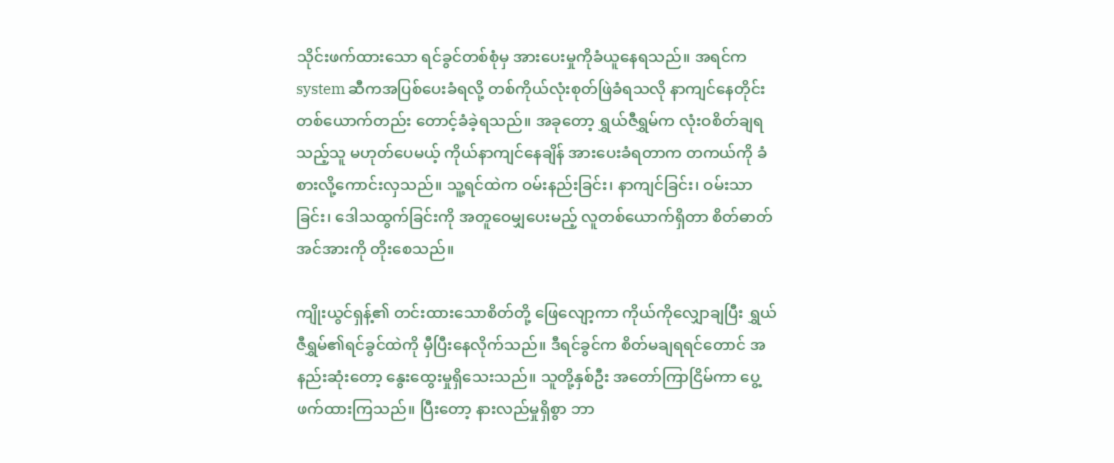သိုင်းဖက်ထားသော ရင်ခွင်တစ်စုံမှ အားပေးမှုကိုခံယူနေရသည်။ အရင်က system ဆီကအပြစ်ပေးခံရလို့ တစ်ကိုယ်လုံးစုတ်ဖြဲခံရသလို နာကျင်နေတိုင်း တစ်ယောက်တည်း တောင့်ခံခဲ့ရသည်။ အခုတော့ ရွှယ်ဇီရွှမ်က လုံးဝစိတ်ချရသည့်သူ မဟုတ်ပေမယ့် ကိုယ်နာကျင်နေချိန် အားပေးခံရတာက တကယ်ကို ခံစားလို့ကောင်းလှသည်။ သူ့ရင်ထဲက ဝမ်းနည်းခြင်း၊ နာကျင်ခြင်း၊ ဝမ်းသာခြင်း၊ ဒေါသထွက်ခြင်းကို အတူဝေမျှပေးမည့် လူတစ်ယောက်ရှိတာ စိတ်ဓာတ်အင်အားကို တိုးစေသည်။

ကျိုးယွင်ရှန့်၏ တင်းထားသောစိတ်တို့ ဖြေလျော့ကာ ကိုယ်ကိုလျှောချပြီး ရွှယ်ဇီရွှမ်၏ရင်ခွင်ထဲကို မှီပြီးနေလိုက်သည်။ ဒီရင်ခွင်က စိတ်မချရရင်တောင် အနည်းဆုံးတော့ နွေးထွေးမှုရှိသေးသည်။ သူတို့နှစ်ဦး အတော်ကြာငြိမ်ကာ ပွေ့ဖက်ထားကြသည်။ ပြီးတော့ နားလည်မှုရှိစွာ ဘာ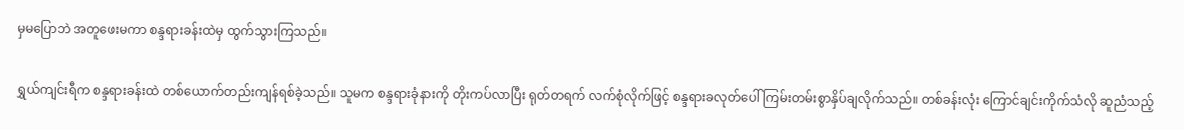မှမပြောဘဲ အတူဖေးမကာ စန္ဒရားခန်းထဲမှ ထွက်သွားကြသည်။

ရွှယ်ကျင်းရီက စန္ဒရားခန်းထဲ တစ်ယောက်တည်းကျန်ရစ်ခဲ့သည်။ သူမက စန္ဒရားခုံနားကို တိုးကပ်လာပြီး ရုတ်တရက် လက်စုံလိုက်ဖြင့် စန္ဒရားခလုတ်ပေါ် ကြမ်းတမ်းစွာနှိပ်ချလိုက်သည်။ တစ်ခန်းလုံး ကြောင်ချင်းကိုက်သံလို ဆူညံသည့်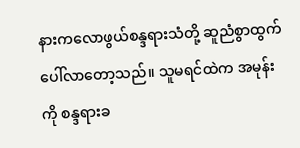နားကလောဖွယ်စန္ဒရားသံတို့ ဆူညံစွာထွက်ပေါ်လာတော့သည်။ သူမရင်ထဲက အမုန်းကို စန္ဒရားခ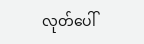လုတ်ပေါ်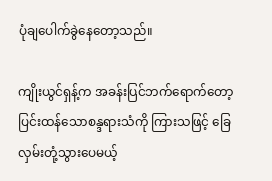ပုံချပေါက်ခွဲနေတော့သည်။

ကျိုးယွင်ရှန့်က အခန်းပြင်ဘက်ရောက်တော့ ပြင်းထန်သောစန္ဒရားသံကို ကြားသဖြင့် ခြေလှမ်းတုံ့သွားပေမယ့်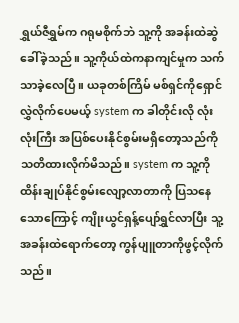ရွှယ်ဇီရွှမ်က ဂရုမစိုက်ဘဲ သူ့ကို အခန်းထဲဆွဲခေါ်ခဲ့သည်။ သူ့ကိုယ်ထဲကနာကျင်မှုက သက်သာခဲ့လေပြီ။ ယခုတစ်ကြိမ် မစ်ရှင်ကိုရှောင်လွှဲလိုက်ပေမယ့် system က ခါတိုင်းလို လုံးလုံးကြီး အပြစ်ပေးနိုင်စွမ်းမရှိတော့သည်ကို သတိထားလိုက်မိသည်။ system က သူ့ကိုထိန်းချုပ်နိုင်စွမ်းလျော့လာတာကို ပြသနေသောကြောင့် ကျိုးယွင်ရှန့်ပျော်ရွှင်လာပြီး သူ့အခန်းထဲရောက်တော့ ကွန်ပျူတာကိုဖွင့်လိုက်သည်။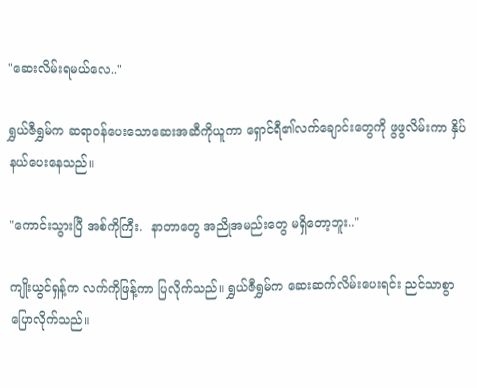"ဆေးလိမ်းရမယ်လေ.."

ရွှယ်ဇီရွှမ်က ဆရာဝန်ပေးသောဆေးအဆီကိုယူကာ ရှောင်ရီ၏လက်ချောင်းတွေကို ဖွဖွလိမ်းကာ နှိပ်နယ်ပေးနေသည်။

"ကောင်းသွားပြီ အစ်ကိုကြီး.  နာတာတွေ အညိုအမည်းတွေ မရှိတော့ဘူး.."

ကျိုးယွင်ရှန့်က လက်ကိုဖြန့်ကာ ပြလိုက်သည်။ ရွှယ်ဇီရွှမ်က ဆေးဆက်လိမ်းပေးရင်း ညင်သာစွာပြောလိုက်သည်။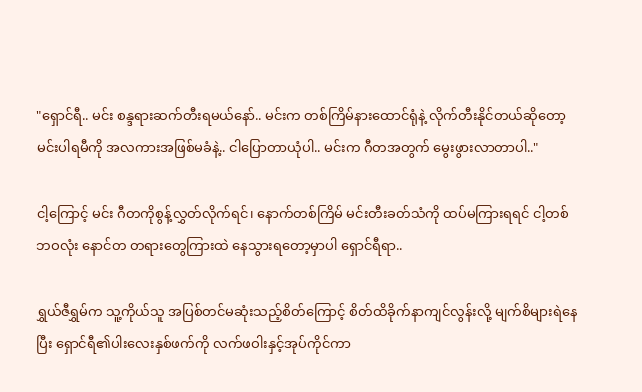"ရှောင်ရီ.. မင်း စန္ဒရားဆက်တီးရမယ်နော်.. မင်းက တစ်ကြိမ်နားထောင်ရုံနဲ့ လိုက်တီးနိုင်တယ်ဆိုတော့ မင်းပါရမီကို အလကားအဖြစ်မခံနဲ့.. ငါပြောတာယုံပါ.. မင်းက ဂီတအတွက် မွေးဖွားလာတာပါ.."

ငါ့ကြောင့် မင်း ဂီတကိုစွန့်လွှတ်လိုက်ရင်၊ နောက်တစ်ကြိမ် မင်းတီးခတ်သံကို ထပ်မကြားရရင် ငါ့တစ်ဘဝလုံး နောင်တ တရားတွေကြားထဲ နေသွားရတော့မှာပါ ရှောင်ရီရာ..

ရွှယ်ဇီရွှမ်က သူ့ကိုယ်သူ အပြစ်တင်မဆုံးသည့်စိတ်ကြောင့် စိတ်ထိခိုက်နာကျင်လွန်းလို့ မျက်စိများရဲနေပြီး ရှောင်ရီ၏ပါးလေးနှစ်ဖက်ကို လက်ဖဝါးနှင့်အုပ်ကိုင်ကာ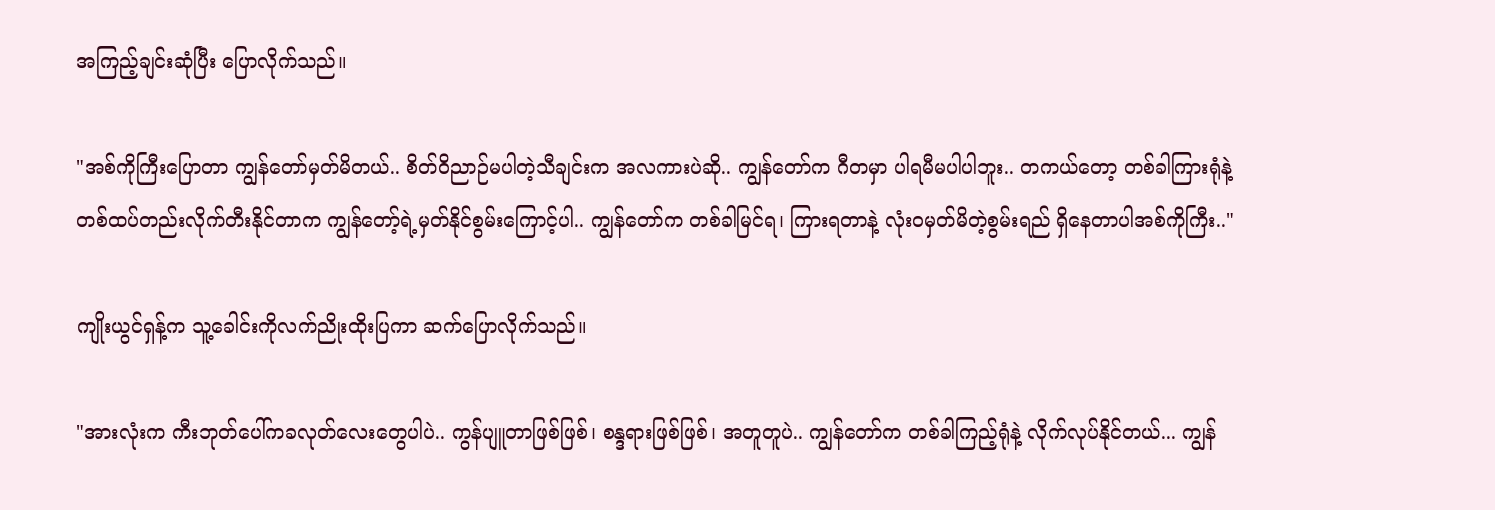အကြည့်ချင်းဆုံပြီး ပြောလိုက်သည်။

"အစ်ကိုကြီးပြောတာ ကျွန်တော်မှတ်မိတယ်.. စိတ်ဝိညာဉ်မပါတဲ့သီချင်းက အလကားပဲဆို.. ကျွန်တော်က ဂီတမှာ ပါရမီမပါပါဘူး.. တကယ်တော့ တစ်ခါကြားရုံနဲ့ တစ်ထပ်တည်းလိုက်တီးနိုင်တာက ကျွန်တော့်ရဲ့မှတ်နိုင်စွမ်းကြောင့်ပါ.. ကျွန်တော်က တစ်ခါမြင်ရ၊ ကြားရတာနဲ့ လုံးဝမှတ်မိတဲ့စွမ်းရည် ရှိနေတာပါအစ်ကိုကြီး.."

ကျိုးယွင်ရှန့်က သူ့ခေါင်းကိုလက်ညိုးထိုးပြကာ ဆက်ပြောလိုက်သည်။

"အားလုံးက ကီးဘုတ်ပေါ်ကခလုတ်လေးတွေပါပဲ.. ကွန်ပျူတာဖြစ်ဖြစ်၊ စန္ဒရားဖြစ်ဖြစ်၊ အတူတူပဲ.. ကျွန်တော်က တစ်ခါကြည့်ရုံနဲ့ လိုက်လုပ်နိုင်တယ်... ကျွန်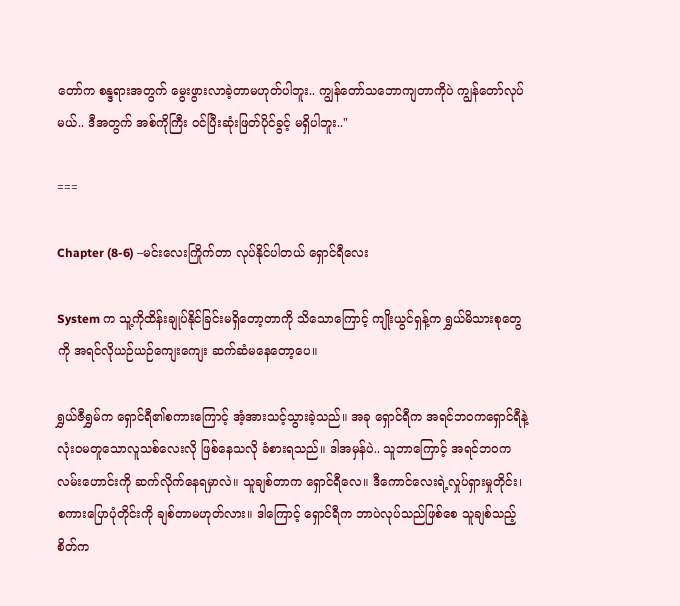တော်က စန္ဒရားအတွက် မွေးဖွားလာခဲ့တာမဟုတ်ပါဘူး.. ကျွန်တော်သဘောကျတာကိုပဲ ကျွန်တော်လုပ်မယ်.. ဒီအတွက် အစ်ကိုကြီး ဝင်ပြီးဆုံးဖြတ်ပိုင်ခွင့် မရှိပါဘူး.."

===

Chapter (8-6) –မင်းလေးကြိုက်တာ လုပ်နိုင်ပါတယ် ရှောင်ရီလေး

System က သူ့ကိုထိန်းချုပ်နိုင်ခြင်းမရှိတော့တာကို သိသောကြောင့် ကျိုးယွင်ရှန့်က ရွှယ်မိသားစုတွေကို အရင်လိုယဉ်ယဉ်ကျေးကျေး ဆက်ဆံမနေတော့ပေ။

ရွှယ်ဇီရွှမ်က ရှောင်ရီ၏စကားကြောင့် အံ့အားသင့်သွားခဲ့သည်။ အခု ရှောင်ရီက အရင်ဘဝကရှောင်ရီနဲ့ လုံးဝမတူသောလူသစ်လေးလို ဖြစ်နေသလို ခံစားရသည်။ ဒါအမှန်ပဲ.. သူဘာကြောင့် အရင်ဘဝကလမ်းဟောင်းကို ဆက်လိုက်နေရမှာလဲ။ သူချစ်တာက ရှောင်ရီလေ။ ဒီကောင်လေးရဲ့လှုပ်ရှားမှုတိုင်း၊ စကားပြောပုံတိုင်းကို ချစ်တာမဟုတ်လား။ ဒါကြောင့် ရှောင်ရီက ဘာပဲလုပ်သည်ဖြစ်စေ သူချစ်သည့်စိတ်က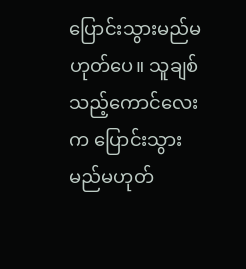ပြောင်းသွားမည်မဟုတ်ပေ။ သူချစ်သည့်ကောင်လေးက ပြောင်းသွားမည်မဟုတ်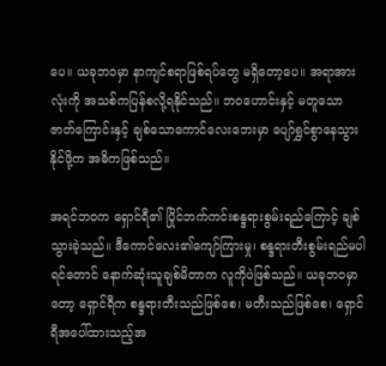ပေ။ ယခုဘဝမှာ နာကျင်စရာဖြစ်ရပ်တွေ မရှိတော့ပေ။ အရာအားလုံးကို အသစ်ကပြန်စလို့ရနိုင်သည်။ ဘဝဟောင်းနှင့် မတူသောဇာတ်ကြောင်းနှင့် ချစ်သောကောင်လေးဘေးမှာ ပျော်ရွှင်စွာနေသွားနိုင်ဖို့က အဓိကဖြစ်သည်။

အရင်ဘဝက ရှောင်ရီ၏ ပြိုင်ဘက်ကင်းစန္ဒရားစွမ်းရည်ကြောင့် ချစ်သွားခဲ့သည်။ ဒီကောင်လေး၏ကျော်ကြားမှု၊ စန္ဒရားတီးစွမ်းရည်မပါရင်တောင် နောက်ဆုံးသူချစ်မိတာက လူကိုပဲဖြစ်သည်။ ယခုဘဝမှာတော့ ရှောင်ရီက စန္ဒရားတီးသည်ဖြစ်စေ၊ မတီးသည်ဖြစ်စေ၊ ရှောင်ရီအပေါ်ထားသည့်အ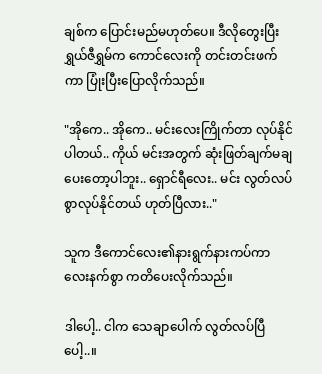ချစ်က ပြောင်းမည်မဟုတ်ပေ။ ဒီလိုတွေးပြီး ရွှယ်ဇီရွှမ်က ကောင်လေးကို တင်းတင်းဖက်ကာ ပြုံးပြီးပြောလိုက်သည်။

"အိုကေ.. အိုကေ.. မင်းလေးကြိုက်တာ လုပ်နိုင်ပါတယ်.. ကိုယ် မင်းအတွက် ဆုံးဖြတ်ချက်မချပေးတော့ပါဘူး.. ရှောင်ရီလေး.. မင်း လွတ်လပ်စွာလုပ်နိုင်တယ် ဟုတ်ပြီလား.."

သူက ဒီကောင်လေး၏နားရွက်နားကပ်ကာ လေးနက်စွာ ကတိပေးလိုက်သည်။

ဒါပေါ့.. ငါက သေချာပေါက် လွတ်လပ်ပြီပေါ့..။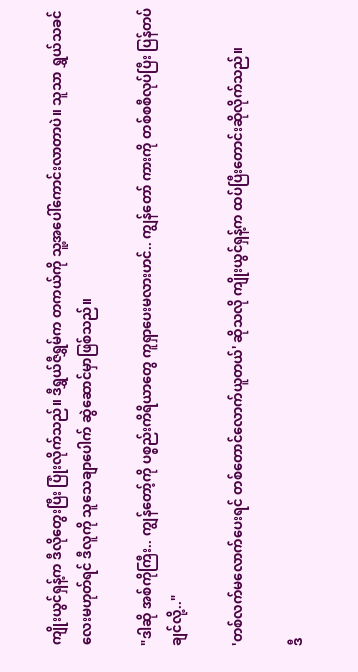ကျိုးယွင်ရှန့်က ဒီလိုတွေးပြီး ပြုံးလိုက်သည်။ ဒီရွှယ်ဇီရွှမ်က တကယ်ကို သူ့အပေါ်ကောင်းလာတာပဲ။ သူသာ ရွှယ်သခင်လေးမဟုတ်ရင် ဒီလူကို သူသေချာပေါက် ဆွဲဆောင်မှာဖြစ်သည်။

"ဒါဆို အစ်ကိုကြီး.. ကျွန်တော့်ကို ပစ္စည်းကိရိယာတွေ ကူရှာပေးမလားဟင်.. ကျွန်တော် ကားကို တစ်စစီလုပ်ပြီး ပြန်တပ်ချင်လို့.."

'တစ်လက်မလောက်ပေးရင် တစ်တောင်လောက်ယူတယ်' ဆိုသလို ကျိုးယွင်ရှန့်က ထပ်ပြီးတောင်းဆိုလိုက်သည်။

ဒီ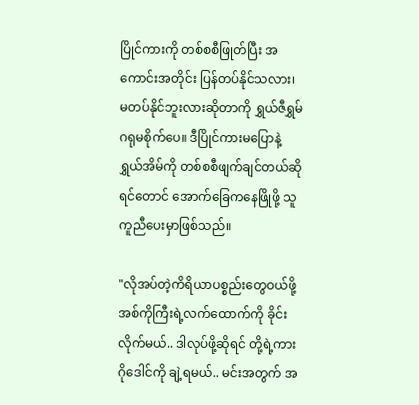ပြိုင်ကားကို တစ်စစီဖြုတ်ပြီး အကောင်းအတိုင်း ပြန်တပ်နိုင်သလား၊ မတပ်နိုင်ဘူးလားဆိုတာကို ရွှယ်ဇီရွှမ် ဂရုမစိုက်ပေ။ ဒီပြိုင်ကားမပြောနဲ့ ရွှယ်အိမ်ကို တစ်စစီဖျက်ချင်တယ်ဆိုရင်တောင် အောက်ခြေကနေဖြိုဖို့ သူကူညီပေးမှာဖြစ်သည်။

"လိုအပ်တဲ့ကိရိယာပစ္စည်းတွေဝယ်ဖို့ အစ်ကိုကြီးရဲ့လက်ထောက်ကို ခိုင်းလိုက်မယ်.. ဒါလုပ်ဖို့ဆိုရင် တို့ရဲ့ကားဂိုဒေါင်ကို ချဲ့ရမယ်.. မင်းအတွက် အ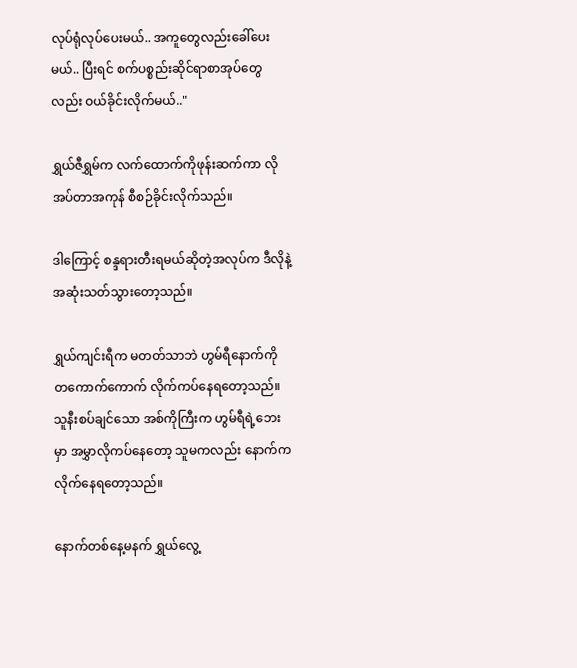လုပ်ရုံလုပ်ပေးမယ်.. အကူတွေလည်းခေါ်ပေးမယ်.. ပြီးရင် စက်ပစ္စည်းဆိုင်ရာစာအုပ်တွေလည်း ဝယ်ခိုင်းလိုက်မယ်.."

ရွှယ်ဇီရွှမ်က လက်ထောက်ကိုဖုန်းဆက်ကာ လိုအပ်တာအကုန် စီစဉ်ခိုင်းလိုက်သည်။

ဒါကြောင့် စန္ဒရားတီးရမယ်ဆိုတဲ့အလုပ်က ဒီလိုနဲ့ အဆုံးသတ်သွားတော့သည်။

ရွှယ်ကျင်းရီက မတတ်သာဘဲ ဟွမ်ရီနောက်ကို တကောက်ကောက် လိုက်ကပ်နေရတော့သည်။ သူနီးစပ်ချင်သော အစ်ကိုကြီးက ဟွမ်ရီရဲ့ဘေးမှာ အမွှာလိုကပ်နေတော့ သူမကလည်း နောက်ကလိုက်နေရတော့သည်။

နောက်တစ်နေ့မနက် ရွှယ်လွေ့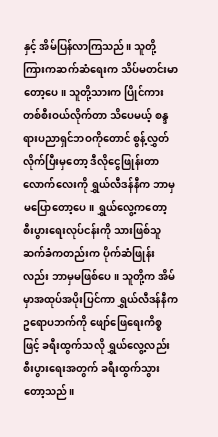နှင့် အိမ်ပြန်လာကြသည်။ သူတို့ကြားကဆက်ဆံရေးက သိပ်မတင်းမာတော့ပေ။ သူတို့သားက ပြိုင်ကားတစ်စီးဝယ်လိုက်တာ သိပေမယ့် စန္ဒရားပညာရှင်ဘဝကိုတောင် စွန့်လွှတ်လိုက်ပြီးမှတော့ ဒီလိုငွေဖြုန်းတာလောက်လေးကို ရွှယ်လီဒန်နီက ဘာမှမပြောတော့ပေ။ ရွှယ်လွေ့ကတော့ စီးပွားရေးလုပ်ငန်းကို သားဖြစ်သူဆက်ခံကတည်းက ပိုက်ဆံဖြုန်းလည်း ဘာမှမဖြစ်ပေ။ သူတို့က အိမ်မှာအထုပ်အပိုးပြင်ကာ ရွှယ်လီဒန်နီက ဥရောပဘက်ကို ဖျော်ဖြေရေးကိစ္စဖြင့် ခရီးထွက်သလို ရွှယ်လွေ့လည်း စီးပွားရေးအတွက် ခရီးထွက်သွားတော့သည်။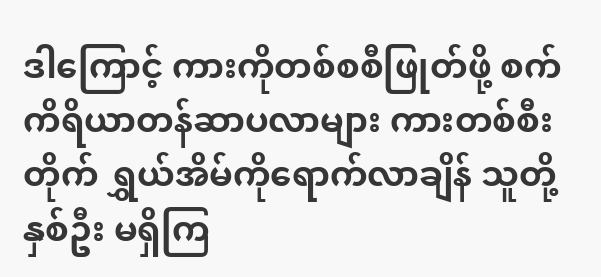ဒါကြောင့် ကားကိုတစ်စစီဖြုတ်ဖို့ စက်ကိရိယာတန်ဆာပလာများ ကားတစ်စီးတိုက် ရွှယ်အိမ်ကိုရောက်လာချိန် သူတို့နှစ်ဦး မရှိကြ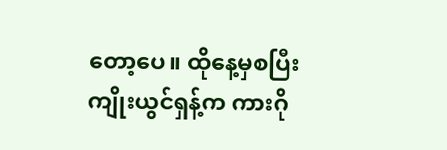တော့ပေ။ ထိုနေ့မှစပြီး ကျိုးယွင်ရှန့်က ကားဂို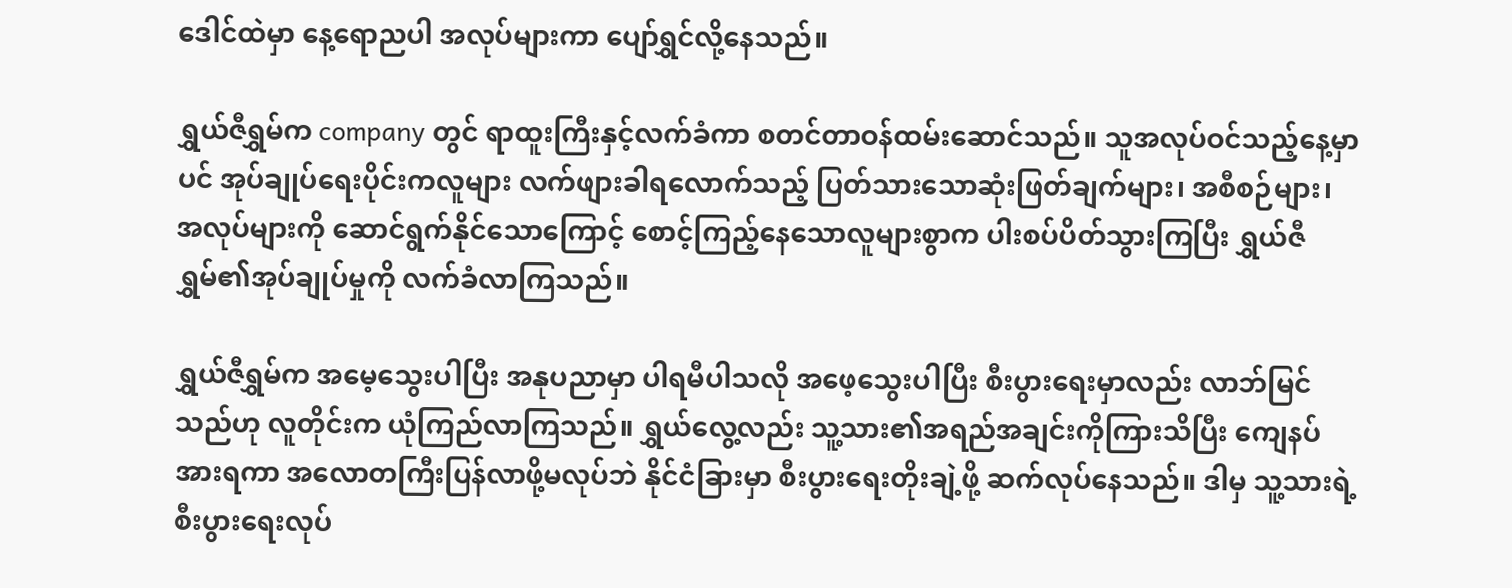ဒေါင်ထဲမှာ နေ့ရောညပါ အလုပ်များကာ ပျော်ရွှင်လို့နေသည်။

ရွှယ်ဇီရွှမ်က company တွင် ရာထူးကြီးနှင့်လက်ခံကာ စတင်တာဝန်ထမ်းဆောင်သည်။ သူအလုပ်ဝင်သည့်နေ့မှာပင် အုပ်ချုပ်ရေးပိုင်းကလူများ လက်ဖျားခါရလောက်သည့် ပြတ်သားသောဆုံးဖြတ်ချက်များ၊ အစီစဉ်များ၊ အလုပ်များကို ဆောင်ရွက်နိုင်သောကြောင့် စောင့်ကြည့်နေသောလူများစွာက ပါးစပ်ပိတ်သွားကြပြီး ရွှယ်ဇီရွှမ်၏အုပ်ချုပ်မှုကို လက်ခံလာကြသည်။

ရွှယ်ဇီရွှမ်က အမေ့သွေးပါပြီး အနုပညာမှာ ပါရမီပါသလို အဖေ့သွေးပါပြီး စီးပွားရေးမှာလည်း လာဘ်မြင်သည်ဟု လူတိုင်းက ယုံကြည်လာကြသည်။ ရွှယ်လွေ့လည်း သူ့သား၏အရည်အချင်းကိုကြားသိပြီး ကျေနပ်အားရကာ အလောတကြီးပြန်လာဖို့မလုပ်ဘဲ နိုင်ငံခြားမှာ စီးပွားရေးတိုးချဲ့ဖို့ ဆက်လုပ်နေသည်။ ဒါမှ သူ့သားရဲ့စီးပွားရေးလုပ်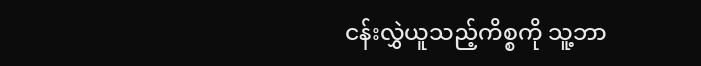ငန်းလွှဲယူသည့်ကိစ္စကို သူ့ဘာ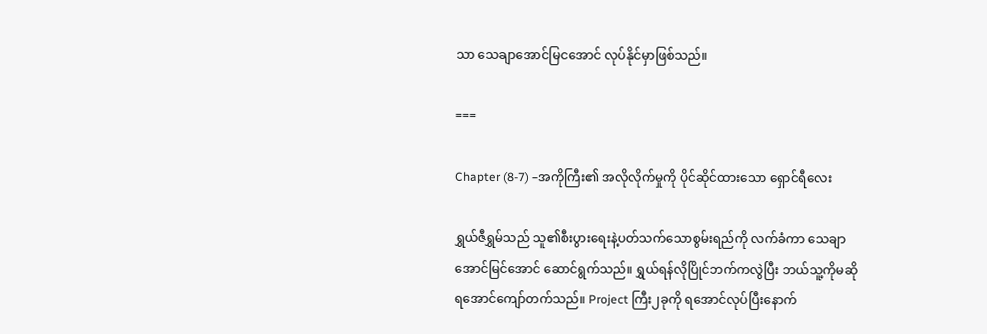သာ သေချာအောင်မြငအောင် လုပ်နိုင်မှာဖြစ်သည်။

===

Chapter (8-7) –အကိုကြီး၏ အလိုလိုက်မှုကို ပိုင်ဆိုင်ထားသော ရှောင်ရီလေး

ရွှယ်ဇီရွှမ်သည် သူ၏စီးပွားရေးနဲ့ပတ်သက်သောစွမ်းရည်ကို လက်ခံကာ သေချာအောင်မြင်အောင် ဆောင်ရွက်သည်။ ရွှယ်ရန်လိုပြိုင်ဘက်ကလွဲပြီး ဘယ်သူ့ကိုမဆို ရအောင်ကျော်တက်သည်။ Project ကြီး၂ခုကို ရအောင်လုပ်ပြီးနောက်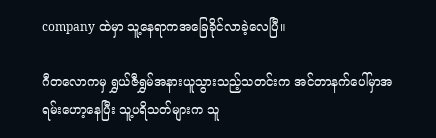company ထဲမှာ သူ့နေရာကအခြေခိုင်လာခဲ့လေပြီ။

ဂီတလောကမှ ရွှယ်ဇီရွှမ်အနားယူသွားသည့်သတင်းက အင်တာနက်ပေါ်မှာအရမ်းဟော့နေပြီး သူ့ပရိသတ်များက သူ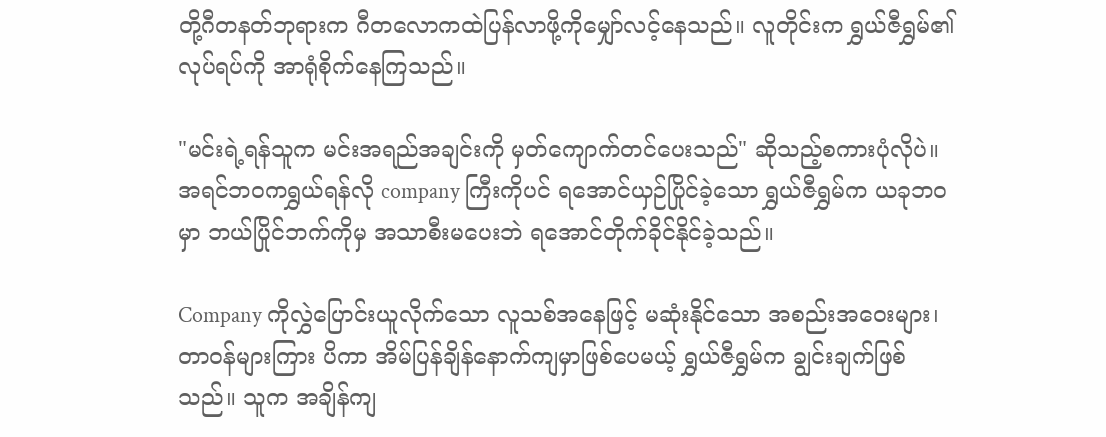တို့ဂီတနတ်ဘုရားက ဂီတလောကထဲပြန်လာဖို့ကိုမျှော်လင့်နေသည်။ လူတိုင်းက ရွှယ်ဇီရွှမ်၏လုပ်ရပ်ကို အာရုံစိုက်နေကြသည်။

"မင်းရဲ့ရန်သူက မင်းအရည်အချင်းကို မှတ်ကျောက်တင်ပေးသည်" ဆိုသည့်စကားပုံလိုပဲ။ အရင်ဘဝကရွှယ်ရန်လို company ကြီးကိုပင် ရအောင်ယှဉ်ပြိုင်ခဲ့သော ရွှယ်ဇီရွှမ်က ယခုဘဝမှာ ဘယ်ပြိုင်ဘက်ကိုမှ အသာစီးမပေးဘဲ ရအောင်တိုက်ခိုင်နိုင်ခဲ့သည်။

Company ကိုလွှဲပြောင်းယူလိုက်သော လူသစ်အနေဖြင့် မဆုံးနိုင်သော အစည်းအဝေးများ၊ တာဝန်များကြား ပိကာ အိမ်ပြန်ချိန်နောက်ကျမှာဖြစ်ပေမယ့် ရွှယ်ဇီရွှမ်က ချွင်းချက်ဖြစ်သည်။ သူက အချိန်ကျ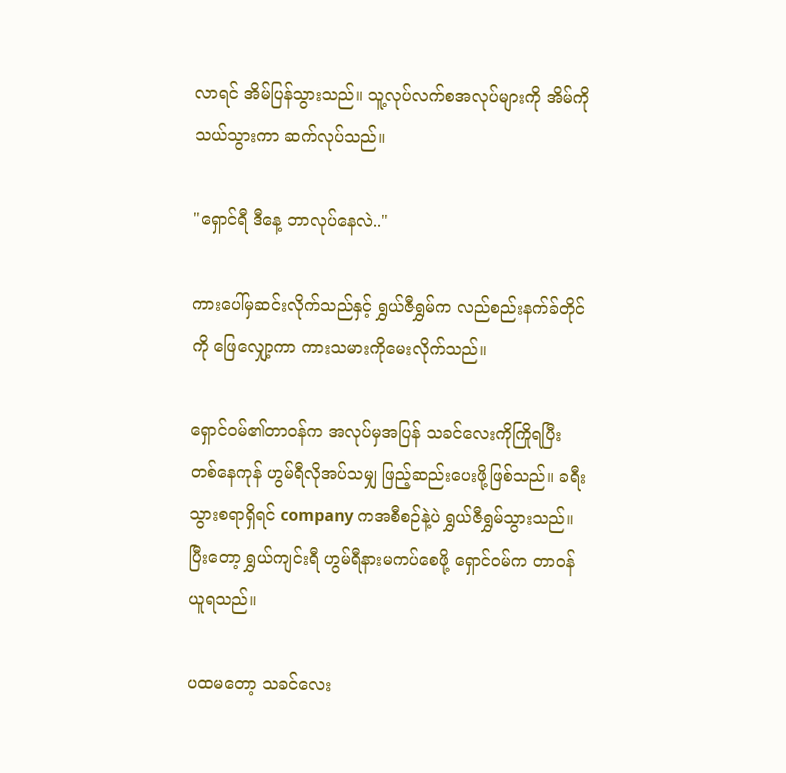လာရင် အိမ်ပြန်သွားသည်။ သူ့လုပ်လက်စအလုပ်များကို အိမ်ကိုသယ်သွားကာ ဆက်လုပ်သည်။

"ရှောင်ရီ ဒီနေ့ ဘာလုပ်နေလဲ.."

ကားပေါ်မှဆင်းလိုက်သည်နှင့် ရွှယ်ဇီရွှမ်က လည်စည်းနက်ခ်တိုင်ကို ဖြေလျှော့ကာ ကားသမားကိုမေးလိုက်သည်။

ရှောင်ဝမ်၏တာဝန်က အလုပ်မှအပြန် သခင်လေးကိုကြိုရပြီး တစ်နေကုန် ဟွမ်ရီလိုအပ်သမျှ ဖြည့်ဆည်းပေးဖို့ဖြစ်သည်။ ခရီးသွားစရာရှိရင် company ကအစီစဉ်နဲ့ပဲ ရွှယ်ဇီရွှမ်သွားသည်။ ပြီးတော့ ရွှယ်ကျင်းရီ ဟွမ်ရီနားမကပ်စေဖို့ ရှောင်ဝမ်က တာဝန်ယူရသည်။

ပထမတော့ သခင်လေး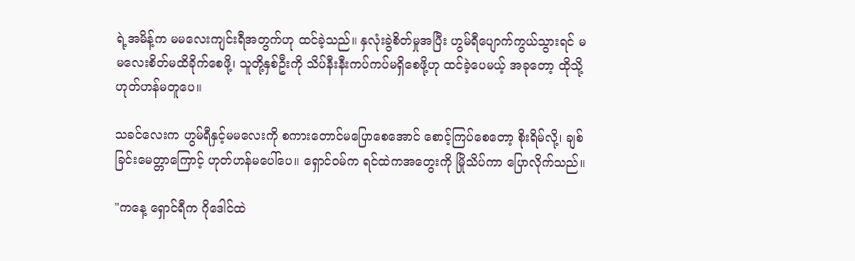ရဲ့အမိန့်က မမလေးကျင်းရီအတွက်ဟု ထင်ခဲ့သည်။ နှလုံးခွဲစိတ်မှုအပြီး ဟွမ်ရီပျောက်ကွယ်သွားရင် မမလေးစိတ်မထိခိုက်စေဖို့၊ သူတို့နှစ်ဦးကို သိပ်နီးနီးကပ်ကပ်မရှိစေဖို့ဟု ထင်ခဲ့ပေမယ့် အခုတော့ ထိုသို့ဟုတ်ဟန်မတူပေ။

သခင်လေးက ဟွမ်ရီနှင့်မမလေးကို စကားတောင်မပြောစေအောင် စောင့်ကြပ်စေတော့ စိုးရိမ်လို့၊ ချစ်ခြင်းမေတ္တာကြောင့် ဟုတ်ဟန်မပေါ်ပေ။ ရှောင်ဝမ်က ရင်ထဲကအတွေးကို မြိုသိပ်ကာ ပြောလိုက်သည်။

"ကနေ့ ရှောင်ရီက ဂိုဒေါင်ထဲ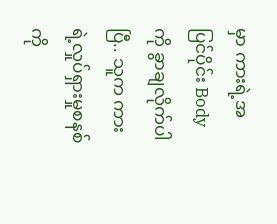မှာ ကားရဲ့အပြင်ပိုင်း Body ကို ခွာချလိုက်ပါပြီ.. သူက ကားရဲ့လှုပ်ရှားမှုစနစ်ကို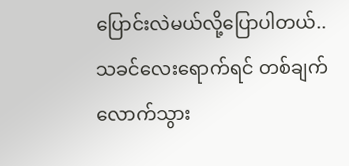ပြောင်းလဲမယ်လို့ပြောပါတယ်.. သခင်လေးရောက်ရင် တစ်ချက်လောက်သွား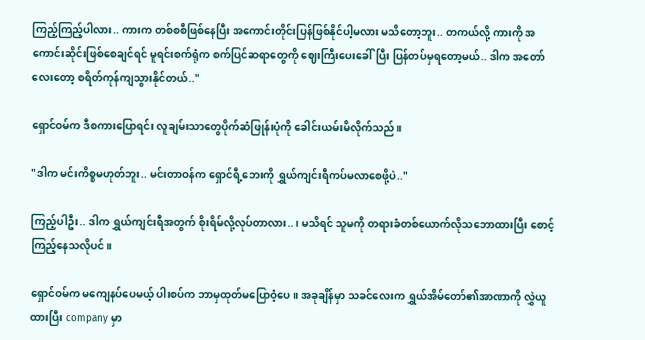ကြည့်ကြည့်ပါလား.. ကားက တစ်စစီဖြစ်နေပြီး အကောင်းတိုင်းပြန်ဖြစ်နိုင်ပါ့မလား မသိတော့ဘူး.. တကယ်လို့ ကားကို အကောင်းဆိုင်းဖြစ်စေချင်ရင် မူရင်းစက်ရုံက စက်ပြင်ဆရာတွေကို ဈေးကြီးပေးခေါ်ပြီး ပြန်တပ်မှရတော့မယ်.. ဒါက အတော်လေးတော့ စရိတ်ကုန်ကျသွားနိုင်တယ်.."

ရှောင်ဝမ်က ဒီစကားပြောရင်း လူချမ်းသာတွေပိုက်ဆံဖြုန်းပုံကို ခေါင်းယမ်းမိလိုက်သည်။

"ဒါက မင်းကိစ္စမဟုတ်ဘူး.. မင်းတာဝန်က ရှောင်ရီ့ဘေးကို ရွှယ်ကျင်းရီကပ်မလာစေဖို့ပဲ.."

ကြည့်ပါဦး.. ဒါက ရွှယ်ကျင်းရီအတွက် စိုးရိမ်လို့လုပ်တာလား..၊ မသိရင် သူမကို တရားခံတစ်ယောက်လိုသဘောထားပြီး စောင့်ကြည့်နေသလိုပင်။

ရှောင်ဝမ်က မကျေနပ်ပေမယ့် ပါးစပ်က ဘာမှထုတ်မပြောဝံ့ပေ။ အခုချိန်မှာ သခင်လေးက ရွှယ်အိမ်တော်၏အာဏာကို လွှဲယူထားပြီး company မှာ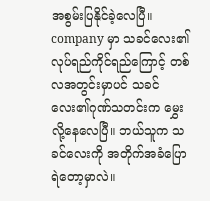အစွမ်းပြနိုင်ခဲ့လေပြီ။ company မှာ သခင်လေး၏လုပ်ရည်ကိုင်ရည်ကြောင့် တစ်လအတွင်းမှာပင် သခင်လေး၏ဂုဏ်သတင်းက မွှေးလို့နေလေပြီ။ ဘယ်သူက သခင်လေးကို အတိုက်အခံပြောရဲတော့မှာလဲ။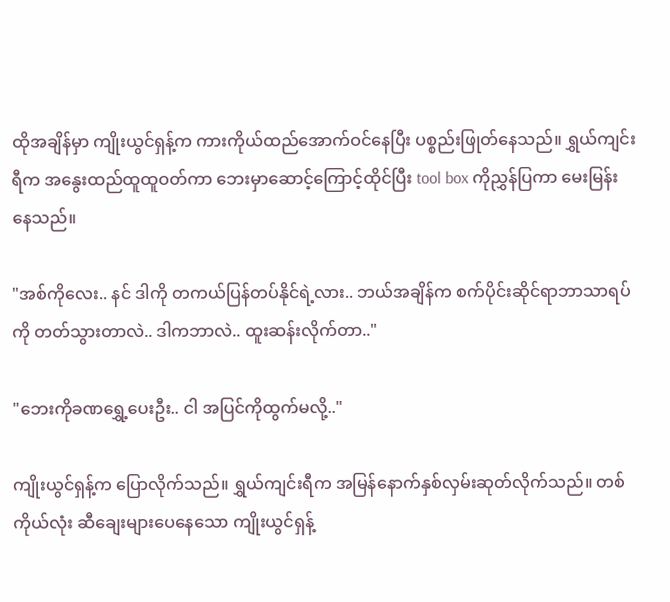ထိုအချိန်မှာ ကျိုးယွင်ရှန့်က ကားကိုယ်ထည်အောက်ဝင်နေပြီး ပစ္စည်းဖြုတ်နေသည်။ ရွှယ်ကျင်းရီက အနွေးထည်ထူထူဝတ်ကာ ဘေးမှာဆောင့်ကြောင့်ထိုင်ပြီး tool box ကိုညွှန်ပြကာ မေးမြန်းနေသည်။

"အစ်ကိုလေး.. နင် ဒါကို တကယ်ပြန်တပ်နိုင်ရဲ့လား.. ဘယ်အချိန်က စက်ပိုင်းဆိုင်ရာဘာသာရပ်ကို တတ်သွားတာလဲ.. ဒါကဘာလဲ.. ထူးဆန်းလိုက်တာ.."

"ဘေးကိုခဏရွှေ့ပေးဦး.. ငါ အပြင်ကိုထွက်မလို့.."

ကျိုးယွင်ရှန့်က ပြောလိုက်သည်။ ရွှယ်ကျင်းရီက အမြန်နောက်နှစ်လှမ်းဆုတ်လိုက်သည်။ တစ်ကိုယ်လုံး ဆီချေးများပေနေသော ကျိုးယွင်ရှန့်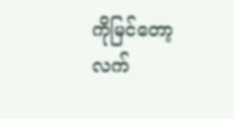ကိုမြင်တော့ လက်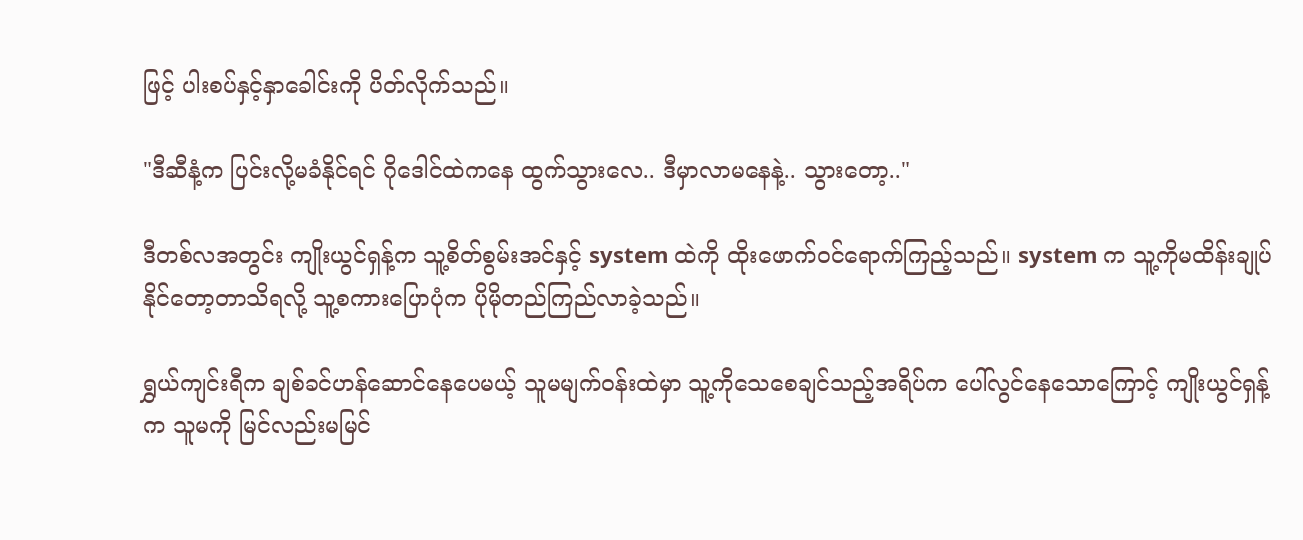ဖြင့် ပါးစပ်နှင့်နှာခေါင်းကို ပိတ်လိုက်သည်။

"ဒီဆီနံ့က ပြင်းလို့မခံနိုင်ရင် ဂိုဒေါင်ထဲကနေ ထွက်သွားလေ.. ဒီမှာလာမနေနဲ့.. သွားတော့.."

ဒီတစ်လအတွင်း ကျိုးယွင်ရှန့်က သူ့စိတ်စွမ်းအင်နှင့် system ထဲကို ထိုးဖောက်ဝင်ရောက်ကြည့်သည်။ system က သူ့ကိုမထိန်းချုပ်နိုင်တော့တာသိရလို့ သူ့စကားပြောပုံက ပိုမိုတည်ကြည်လာခဲ့သည်။

ရွှယ်ကျင်းရီက ချစ်ခင်ဟန်ဆောင်နေပေမယ့် သူမမျက်ဝန်းထဲမှာ သူ့ကိုသေစေချင်သည့်အရိပ်က ပေါ်လွင်နေသောကြောင့် ကျိုးယွင်ရှန့်က သူမကို မြင်လည်းမမြင်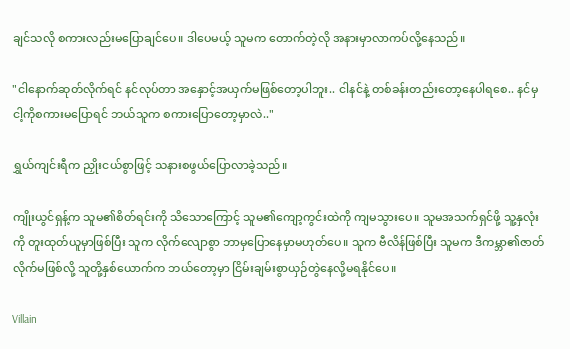ချင်သလို စကားလည်းမပြောချင်ပေ။ ဒါပေမယ့် သူမက တောက်တဲ့လို အနားမှာလာကပ်လို့နေသည်။

"ငါနောက်ဆုတ်လိုက်ရင် နင်လုပ်တာ အနှောင့်အယှက်မဖြစ်တော့ပါဘူး.. ငါနင်နဲ့ တစ်ခန်းတည်းတော့နေပါရစေ.. နင်မှ ငါ့ကိုစကားမပြောရင် ဘယ်သူက စကားပြောတော့မှာလဲ.."

ရွှယ်ကျင်းရီက ညှိုးငယ်စွာဖြင့် သနားစဖွယ်ပြောလာခဲ့သည်။

ကျိုးယွင်ရှန့်က သူမ၏စိတ်ရင်းကို သိသောကြောင့် သူမ၏ကျော့ကွင်းထဲကို ကျမသွားပေ။ သူမအသက်ရှင်ဖို့ သူ့နှလုံးကို တူးထုတ်ယူမှာဖြစ်ပြီး သူက လိုက်လျောစွာ ဘာမှပြောနေမှာမဟုတ်ပေ။ သူက ဗီလိန်ဖြစ်ပြီး သူမက ဒီကမ္ဘာ၏ဇာတ်လိုက်မဖြစ်လို့ သူတို့နှစ်ယောက်က ဘယ်တော့မှာ ငြိမ်းချမ်းစွာယှဉ်တွဲနေလို့မရနိုင်ပေ။

Villain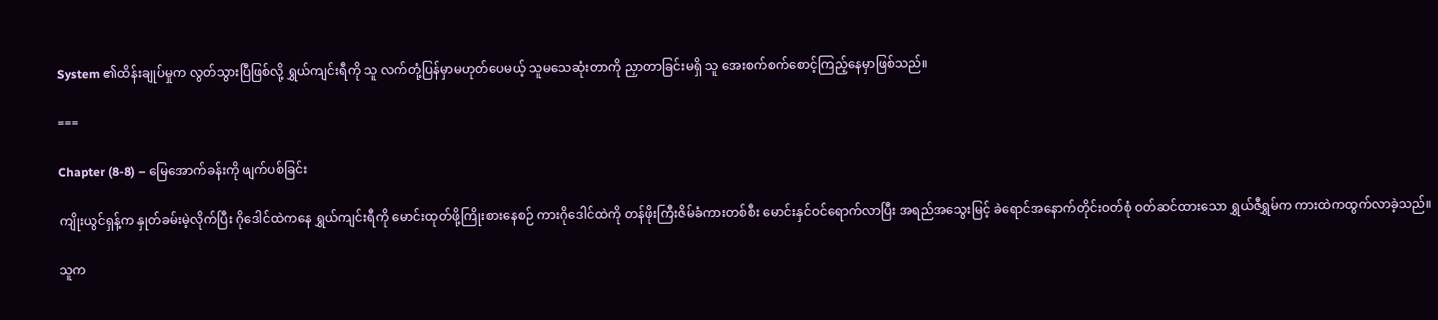System ၏ထိန်းချုပ်မှုက လွတ်သွားပြီဖြစ်လို့ ရွှယ်ကျင်းရီကို သူ လက်တုံ့ပြန်မှာမဟုတ်ပေမယ့် သူမသေဆုံးတာကို ညှာတာခြင်းမရှိ သူ အေးစက်စက်စောင့်ကြည့်နေမှာဖြစ်သည်။

===

Chapter (8-8) – မြေအောက်ခန်းကို ဖျက်ပစ်ခြင်း

ကျိုးယွင်ရှန့်က နှုတ်ခမ်းမဲ့လိုက်ပြီး ဂိုဒေါင်ထဲကနေ ရွှယ်ကျင်းရီကို မောင်းထုတ်ဖို့ကြိုးစားနေစဉ် ကားဂိုဒေါင်ထဲကို တန်ဖိုးကြီးဇိမ်ခံကားတစ်စီး မောင်းနှင်ဝင်ရောက်လာပြီး အရည်အသွေးမြင့် ခဲရောင်အနောက်တိုင်းဝတ်စုံ ဝတ်ဆင်ထားသော ရွှယ်ဇီရွှမ်က ကားထဲကထွက်လာခဲ့သည်။

သူက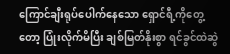ကြောင်ချီးရုပ်ပေါက်နေသော ရှောင်ရီ့ကိုတွေ့တော့ ပြုံးလိုက်မိပြီး ချစ်မြတ်နိုးစွာ ရင်ခွင်ထဲဆွဲ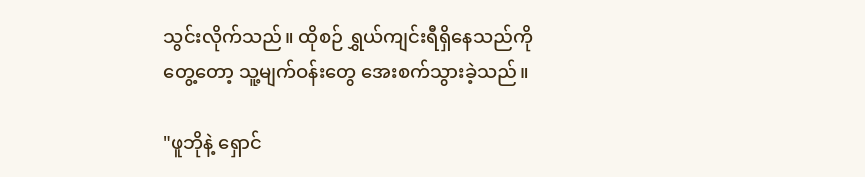သွင်းလိုက်သည်။ ထိုစဉ် ရွှယ်ကျင်းရီရှိနေသည်ကိုတွေ့တော့ သူ့မျက်ဝန်းတွေ အေးစက်သွားခဲ့သည်။

"ဖူဘိုနဲ့ ရှောင်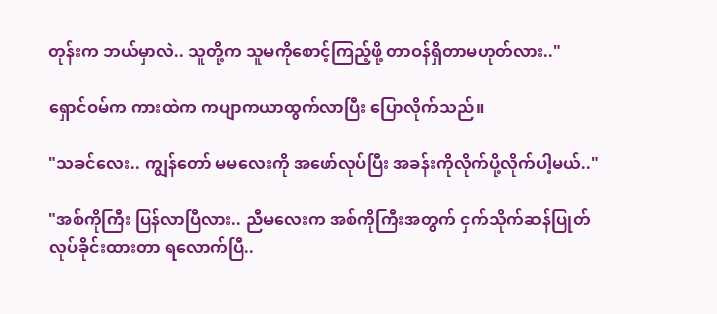တုန်းက ဘယ်မှာလဲ.. သူတို့က သူမကိုစောင့်ကြည့်ဖို့ တာဝန်ရှိတာမဟုတ်လား.."

ရှောင်ဝမ်က ကားထဲက ကပျာကယာထွက်လာပြီး ပြောလိုက်သည်။

"သခင်လေး.. ကျွန်တော် မမလေးကို အဖော်လုပ်ပြီး အခန်းကိုလိုက်ပို့လိုက်ပါ့မယ်.."

"အစ်ကိုကြီး ပြန်လာပြီလား.. ညီမလေးက အစ်ကိုကြီးအတွက် ငှက်သိုက်ဆန်ပြုတ် လုပ်ခိုင်းထားတာ ရလောက်ပြီ..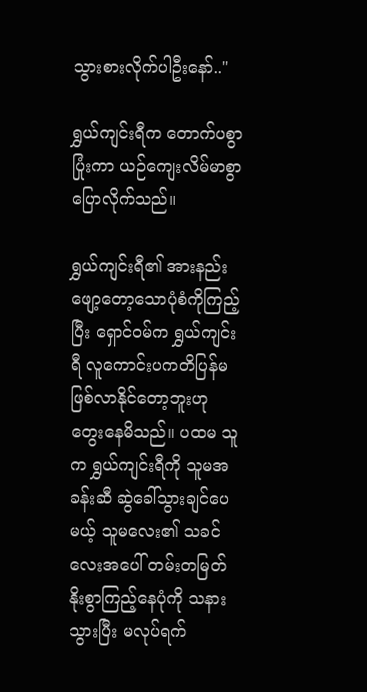သွားစားလိုက်ပါဦးနော်.."

ရွှယ်ကျင်းရီက တောက်ပစွာပြုံးကာ ယဉ်ကျေးလိမ်မာစွာ ပြောလိုက်သည်။

ရွှယ်ကျင်းရီ၏ အားနည်းဖျော့တော့သောပုံစံကိုကြည့်ပြီး ရှောင်ဝမ်က ရွှယ်ကျင်းရီ လူကောင်းပကတိပြန်မဖြစ်လာနိုင်တော့ဘူးဟု တွေးနေမိသည်။ ပထမ သူက ရွှယ်ကျင်းရီကို သူမအခန်းဆီ ဆွဲခေါ်သွားချင်ပေမယ့် သူမလေး၏ သခင်လေးအပေါ် တမ်းတမြတ်နိုးစွာကြည့်နေပုံကို သနားသွားပြီး မလုပ်ရက်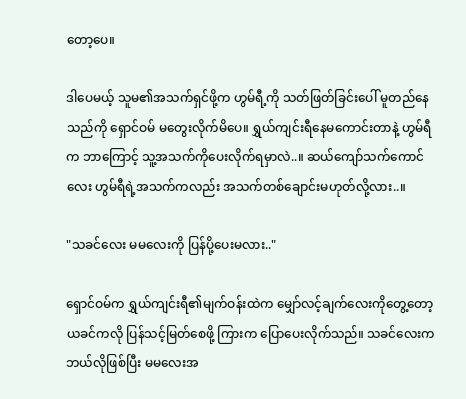တော့ပေ။

ဒါပေမယ့် သူမ၏အသက်ရှင်ဖို့က ဟွမ်ရီ့ကို သတ်ဖြတ်ခြင်းပေါ် မူတည်နေသည်ကို ရှောင်ဝမ် မတွေးလိုက်မိပေ။ ရွှယ်ကျင်းရီနေမကောင်းတာနဲ့ ဟွမ်ရီက ဘာကြောင့် သူ့အသက်ကိုပေးလိုက်ရမှာလဲ..။ ဆယ်ကျော်သက်ကောင်လေး ဟွမ်ရီရဲ့အသက်ကလည်း အသက်တစ်ချောင်းမဟုတ်လို့လား..။

"သခင်လေး မမလေးကို ပြန်ပို့ပေးမလား.."

ရှောင်ဝမ်က ရွှယ်ကျင်းရီ၏မျက်ဝန်းထဲက မျှော်လင့်ချက်လေးကိုတွေ့တော့ ယခင်ကလို ပြန်သင့်မြတ်စေဖို့ ကြားက ပြောပေးလိုက်သည်။ သခင်လေးက ဘယ်လိုဖြစ်ပြီး မမလေးအ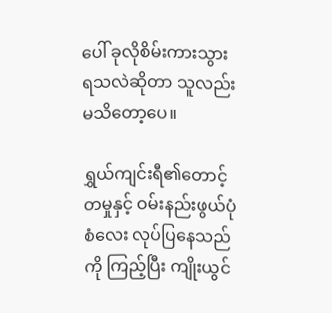ပေါ် ခုလိုစိမ်းကားသွားရသလဲဆိုတာ သူလည်းမသိတော့ပေ။

ရွှယ်ကျင်းရီ၏တောင့်တမှုနှင့် ဝမ်းနည်းဖွယ်ပုံစံလေး လုပ်ပြနေသည်ကို ကြည့်ပြီး ကျိုးယွင်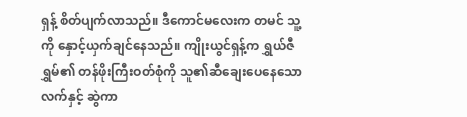ရှန့် စိတ်ပျက်လာသည်။ ဒီကောင်မလေးက တမင် သူ့ကို နှောင့်ယှက်ချင်နေသည်။ ကျိုးယွင်ရှန့်က ရွှယ်ဇီရွှမ်၏ တန်ဖိုးကြီးဝတ်စုံကို သူ၏ဆီချေးပေနေသောလက်နှင့် ဆွဲကာ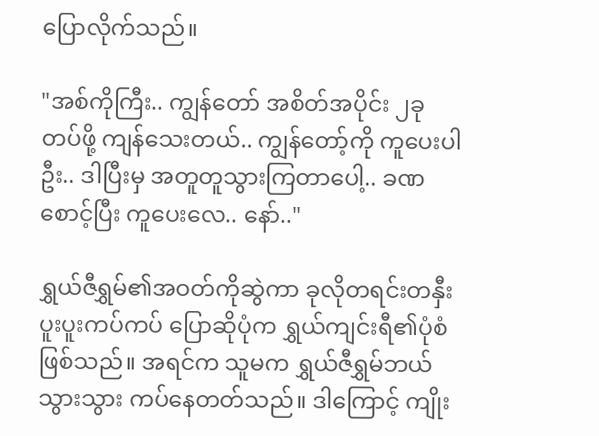ပြောလိုက်သည်။

"အစ်ကိုကြီး.. ကျွန်တော် အစိတ်အပိုင်း ၂ခု တပ်ဖို့ ကျန်သေးတယ်.. ကျွန်တော့်ကို ကူပေးပါဦး.. ဒါပြီးမှ အတူတူသွားကြတာပေါ့.. ခဏစောင့်ပြီး ကူပေးလေ.. နော်.."

ရွှယ်ဇီရွှမ်၏အဝတ်ကိုဆွဲကာ ခုလိုတရင်းတနှီး ပူးပူးကပ်ကပ် ပြောဆိုပုံက ရွှယ်ကျင်းရီ၏ပုံစံဖြစ်သည်။ အရင်က သူမက ရွှယ်ဇီရွှမ်ဘယ်သွားသွား ကပ်နေတတ်သည်။ ဒါကြောင့် ကျိုး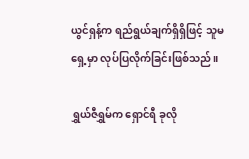ယွင်ရှန့်က ရည်ရွယ်ချက်ရှိရှိဖြင့် သူမရှေ့မှာ လုပ်ပြလိုက်ခြင်းဖြစ်သည်။

ရွှယ်ဇီရွှမ်က ရှောင်ရီ ခုလို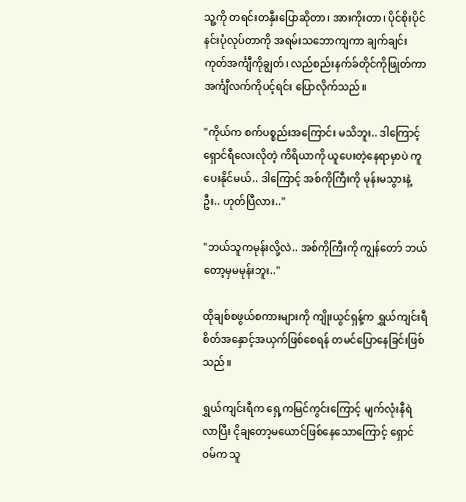သူ့ကို တရင်းတနှီးပြောဆိုတာ၊ အားကိုးတာ၊ ပိုင်စိုးပိုင်နင်းပုံလုပ်တာကို အရမ်းသဘောကျကာ ချက်ချင်း ကုတ်အင်္ကျီကိုချွတ်၊ လည်စည်းနက်ခ်တိုင်ကိုဖြုတ်ကာ အင်္ကျီလက်ကိုပင့်ရင်း ပြောလိုက်သည်။

"ကိုယ်က စက်ပစ္စည်းအကြောင်း မသိဘူး.. ဒါကြောင့် ရှောင်ရီလေးလိုတဲ့ ကိရိယာကို ယူပေးတဲ့နေရာမှာပဲ ကူပေးနိုင်မယ်.. ဒါကြောင့် အစ်ကိုကြီးကို မုန်းမသွားနဲ့ဦး.. ဟုတ်ပြီလား.."

"ဘယ်သူကမုန်းလို့လဲ.. အစ်ကိုကြီးကို ကျွန်တော် ဘယ်တော့မှမမုန်းဘူး.."

ထိုချစ်စဖွယ်စကားများကို ကျိုးယွင်ရှန့်က ရွှယ်ကျင်းရီစိတ်အနှောင့်အယှက်ဖြစ်စေရန် တမင်ပြောနေခြင်းဖြစ်သည်။

ရွှယ်ကျင်းရီက ရှေ့ကမြင်ကွင်းကြောင့် မျက်လုံးနီရဲလာပြီး ငိုချတော့မယောင်ဖြစ်နေသောကြောင့် ရှောင်ဝမ်က သူ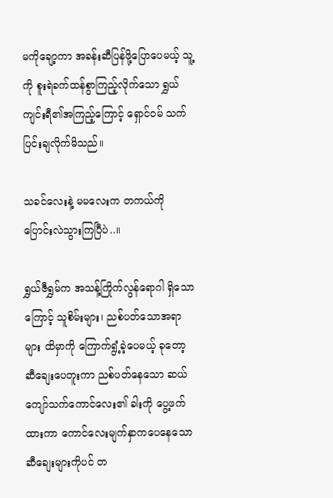မကိုချော့ကာ အခန်းဆီပြန်ဖို့ပြောပေမယ့် သူ့ကို စူးရဲခက်ထန်စွာကြည့်လိုက်သော ရွှယ်ကျင်းရီ၏အကြည့်ကြောင့် ရှောင်ဝမ် သက်ပြင်းချလိုက်မိသည်။

သခင်လေးနဲ့ မမလေးက တကယ်ကို ပြောင်းလဲသွားကြပြီပဲ..။

ရွှယ်ဇီရွှမ်က အသန့်ကြိုက်လွန်ရောဂါ ရှိသောကြောင့် သူစိမ်းများ၊ ညစ်ပတ်သောအရာများ ထိမှာကို ကြောက်ရွံ့ခဲ့ပေမယ့် ခုတော့ ဆီချေးပေတူးကာ ညစ်ပတ်နေသော ဆယ်ကျော်သက်ကောင်လေး၏ ခါးကို ပွေ့ဖက်ထားကာ ကောင်လေးမျက်နှာကပေနေသော ဆီချေးများကိုပင် တ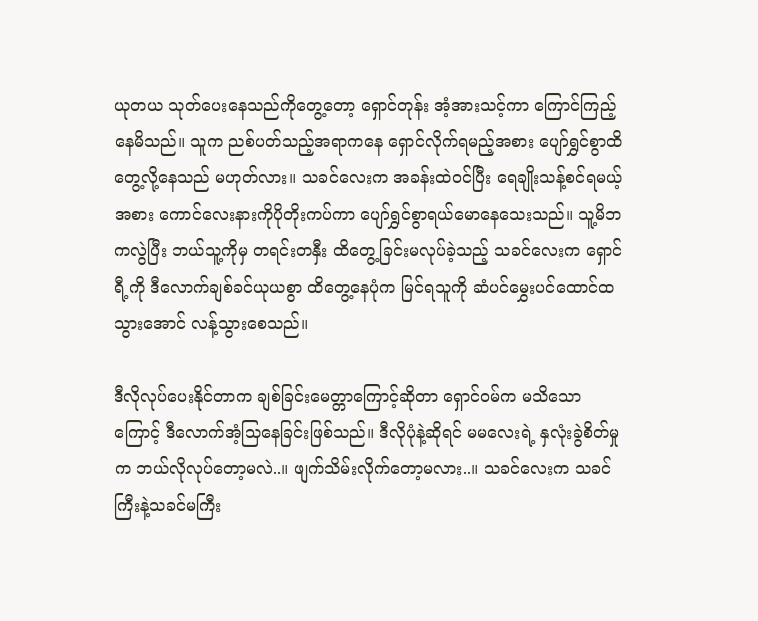ယုတယ သုတ်ပေးနေသည်ကိုတွေ့တော့ ရှောင်တုန်း အံ့အားသင့်ကာ ကြောင်ကြည့်နေမိသည်။ သူက ညစ်ပတ်သည့်အရာကနေ ရှောင်လိုက်ရမည့်အစား ပျော်ရွှင်စွာထိတွေ့လို့နေသည် မဟုတ်လား။ သခင်လေးက အခန်းထဲဝင်ပြီး ရေချိုးသန့်စင်ရမယ့်အစား ကောင်လေးနားကိုပိုတိုးကပ်ကာ ပျော်ရွှင်စွာရယ်မောနေသေးသည်။ သူ့မိဘကလွဲပြီး ဘယ်သူ့ကိုမှ တရင်းတနှီး ထိတွေ့ခြင်းမလုပ်ခဲ့သည့် သခင်လေးက ရှောင်ရီ့ကို ဒီလောက်ချစ်ခင်ယုယစွာ ထိတွေ့နေပုံက မြင်ရသူကို ဆံပင်မွှေးပင်ထောင်ထသွားအောင် လန့်သွားစေသည်။

ဒီလိုလုပ်ပေးနိုင်တာက ချစ်ခြင်းမေတ္တာကြောင့်ဆိုတာ ရှောင်ဝမ်က မသိသောကြောင့် ဒီလောက်အံ့သြနေခြင်းဖြစ်သည်။ ဒီလိုပုံနဲ့ဆိုရင် မမလေးရဲ့ နှလုံးခွဲစိတ်မှုက ဘယ်လိုလုပ်တော့မလဲ..။ ဖျက်သိမ်းလိုက်တော့မလား..။ သခင်လေးက သခင်ကြီးနဲ့သခင်မကြီး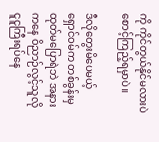ကို ကိုင်တွယ်နိုင်မလားပဲ စောင့်ကြည့်ရမှာပဲ။

ဒီလိုတွေးမိပေမယ့် ရှောင်ဝမ်က တစ်ခွန်းမှထုတ်မပြောရဲဘဲ အနားကနေ ဝိညာဉ်လွင့်သူလို ငူငူကြီးရပ်နေ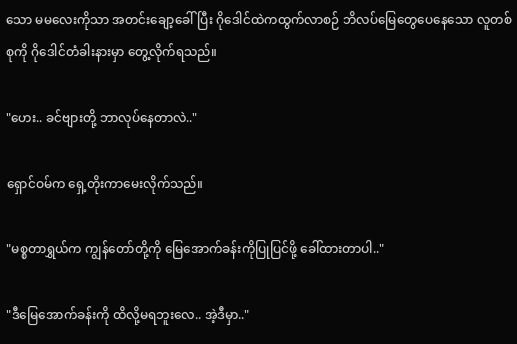သော မမလေးကိုသာ အတင်းချော့ခေါ်ပြီး ဂိုဒေါင်ထဲကထွက်လာစဉ် ဘိလပ်မြေတွေပေနေသော လူတစ်စုကို ဂိုဒေါင်တံခါးနားမှာ တွေ့လိုက်ရသည်။

"ဟေး.. ခင်ဗျားတို့ ဘာလုပ်နေတာလဲ.."

ရှောင်ဝမ်က ရှေ့တိုးကာမေးလိုက်သည်။

"မစ္စတာရွှယ်က ကျွန်တော်တို့ကို မြေအောက်ခန်းကိုပြုပြင်ဖို့ ခေါ်ထားတာပါ.."

"ဒီမြေအောက်ခန်းကို ထိလို့မရဘူးလေ.. အဲ့ဒီမှာ.."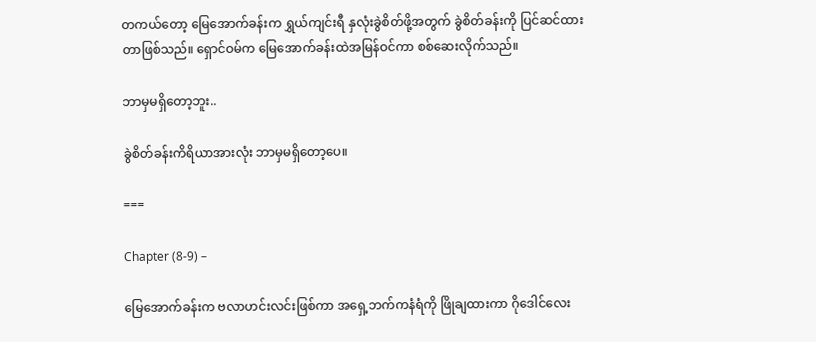တကယ်တော့ မြေအောက်ခန်းက ရွှယ်ကျင်းရီ နှလုံးခွဲစိတ်ဖို့အတွက် ခွဲစိတ်ခန်းကို ပြင်ဆင်ထားတာဖြစ်သည်။ ရှောင်ဝမ်က မြေအောက်ခန်းထဲအမြန်ဝင်ကာ စစ်ဆေးလိုက်သည်။

ဘာမှမရှိတော့ဘူး..

ခွဲစိတ်ခန်းကိရိယာအားလုံး ဘာမှမရှိတော့ပေ။

===

Chapter (8-9) –

မြေအောက်ခန်းက ဗလာဟင်းလင်းဖြစ်ကာ အရှေ့ဘက်ကနံရံကို ဖြိုချထားကာ ဂိုဒေါင်လေး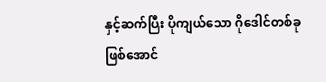နှင့်ဆက်ပြီး ပိုကျယ်သော ဂိုဒေါင်တစ်ခုဖြစ်အောင်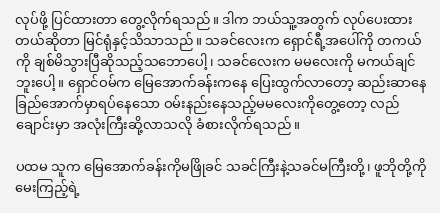လုပ်ဖို့ ပြင်ထားတာ တွေ့လိုက်ရသည်။ ဒါက ဘယ်သူ့အတွက် လုပ်ပေးထားတယ်ဆိုတာ မြင်ရုံနှင့်သိသာသည်။ သခင်လေးက ရှောင်ရီ့အပေါ်ကို တကယ်ကို ချစ်မိသွားပြီဆိုသည့်သဘောပေါ့၊ သခင်လေးက မမလေးကို မကယ်ချင်ဘူးပေါ့။ ရှောင်ဝမ်က မြေအောက်ခန်းကနေ ပြေးထွက်လာတော့ ဆည်းဆာနေခြည်အောက်မှာရပ်နေသော ဝမ်းနည်းနေသည့်မမလေးကိုတွေ့တော့ လည်ချောင်းမှာ အလုံးကြီးဆို့လာသလို ခံစားလိုက်ရသည်။

ပထမ သူက မြေအောက်ခန်းကိုမဖြိုခင် သခင်ကြီးနဲ့သခင်မကြီးတို့၊ ဖူဘိုတို့ကို မေးကြည့်ရဲ့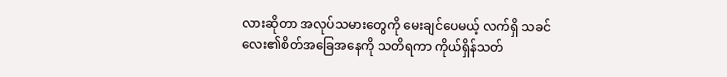လားဆိုတာ အလုပ်သမားတွေကို မေးချင်ပေမယ့် လက်ရှိ သခင်လေး၏စိတ်အခြေအနေကို သတိရကာ ကိုယ်ရှိန်သတ်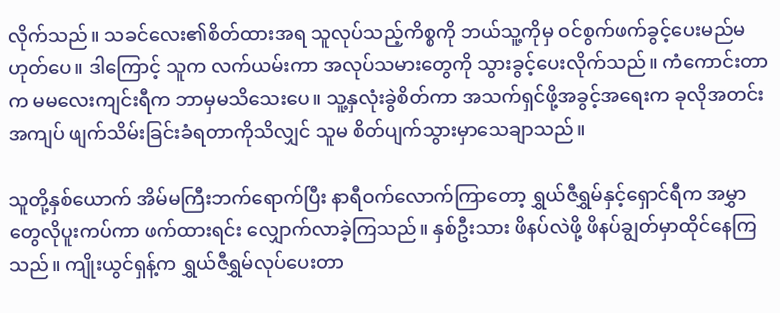လိုက်သည်။ သခင်လေး၏စိတ်ထားအရ သူလုပ်သည့်ကိစ္စကို ဘယ်သူ့ကိုမှ ဝင်စွက်ဖက်ခွင့်ပေးမည်မဟုတ်ပေ။ ဒါကြောင့် သူက လက်ယမ်းကာ အလုပ်သမားတွေကို သွားခွင့်ပေးလိုက်သည်။ ကံကောင်းတာက မမလေးကျင်းရီက ဘာမှမသိသေးပေ။ သူ့နှလုံးခွဲစိတ်ကာ အသက်ရှင်ဖို့အခွင့်အရေးက ခုလိုအတင်းအကျပ် ဖျက်သိမ်းခြင်းခံရတာကိုသိလျှင် သူမ စိတ်ပျက်သွားမှာသေချာသည်။

သူတို့နှစ်ယောက် အိမ်မကြီးဘက်ရောက်ပြီး နာရီဝက်လောက်ကြာတော့ ရွှယ်ဇီရွှမ်နှင့်ရှောင်ရီက အမွှာတွေလိုပူးကပ်ကာ ဖက်ထားရင်း လျှောက်လာခဲ့ကြသည်။ နှစ်ဦးသား ဖိနပ်လဲဖို့ ဖိနပ်ချွတ်မှာထိုင်နေကြသည်။ ကျိုးယွင်ရှန့်က ရွှယ်ဇီရွှမ်လုပ်ပေးတာ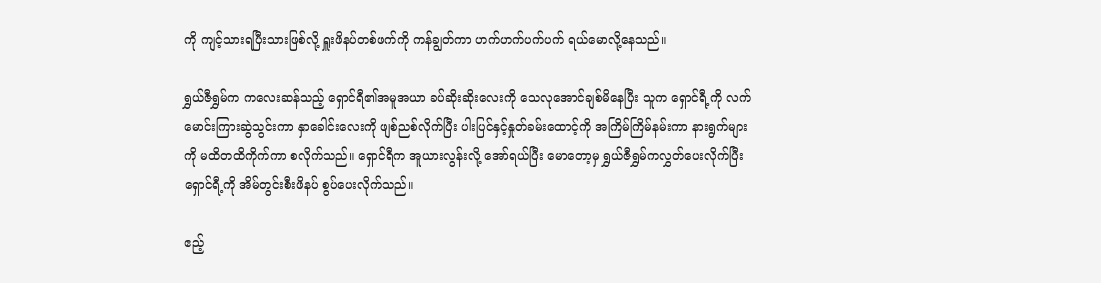ကို ကျင့်သားရပြီးသားဖြစ်လို့ ရှူးဖိနပ်တစ်ဖက်ကို ကန်ချွတ်ကာ ဟက်ဟက်ပက်ပက် ရယ်မောလို့နေသည်။

ရွှယ်ဇီရွှမ်က ကလေးဆန်သည့် ရှောင်ရီ၏အမူအယာ ခပ်ဆိုးဆိုးလေးကို သေလုအောင်ချစ်မိနေပြီး သူက ရှောင်ရီ့ကို လက်မောင်းကြားဆွဲသွင်းကာ နှာခေါင်းလေးကို ဖျစ်ညစ်လိုက်ပြီး ပါးပြင်နှင့်နှုတ်ခမ်းထောင့်ကို အကြိမ်ကြိမ်နမ်းကာ နားရွက်များကို မထိတထိကိုက်ကာ စလိုက်သည်။ ရှောင်ရီက အူယားလွန်းလို့ အော်ရယ်ပြီး မောတော့မှ ရွှယ်ဇီရွှမ်ကလွှတ်ပေးလိုက်ပြီး ရှောင်ရီ့ကို အိမ်တွင်းစီးဖိနပ် စွပ်ပေးလိုက်သည်။

ဧည့်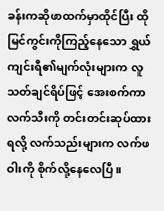ခန်းကဆိုဖာထက်မှာထိုင်ပြီး ထိုမြင်ကွင်းကိုကြည့်နေသော ရွှယ်ကျင်းရီ၏မျက်လုံးများက လူသတ်ချင်ရိပ်ဖြင့် အေးစက်ကာ လက်သီးကို တင်းတင်းဆုပ်ထားရလို့ လက်သည်းများက လက်ဖဝါးကို စိုက်လို့နေလေပြီ။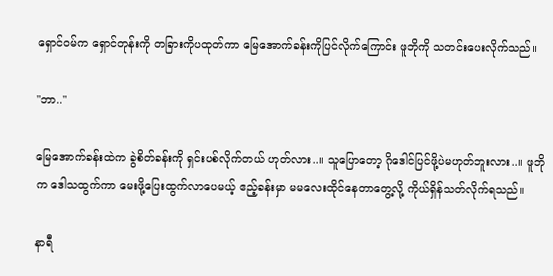ရှောင်ဝမ်က ရှောင်တုန်းကို တခြားကိုပထုတ်ကာ မြေအောက်ခန်းကိုပြင်လိုက်ကြောင်း ဖူဘိုကို သတင်းပေးလိုက်သည်။

"ဘာ.."

မြေအောက်ခန်းထဲက ခွဲစိတ်ခန်းကို ရှင်းပစ်လိုက်တယ် ဟုတ်လား..။ သူပြောတော့ ဂိုဒေါင်ပြင်ဖို့ပဲမဟုတ်ဘူးလား..။ ဖူဘိုက ဒေါသထွက်ကာ မေးဖို့ပြေးထွက်လာပေမယ့် ဧည့်ခန်းမှာ မမလေးထိုင်နေတာတွေ့လို့ ကိုယ်ရှိန်သတ်လိုက်ရသည်။

နာရီ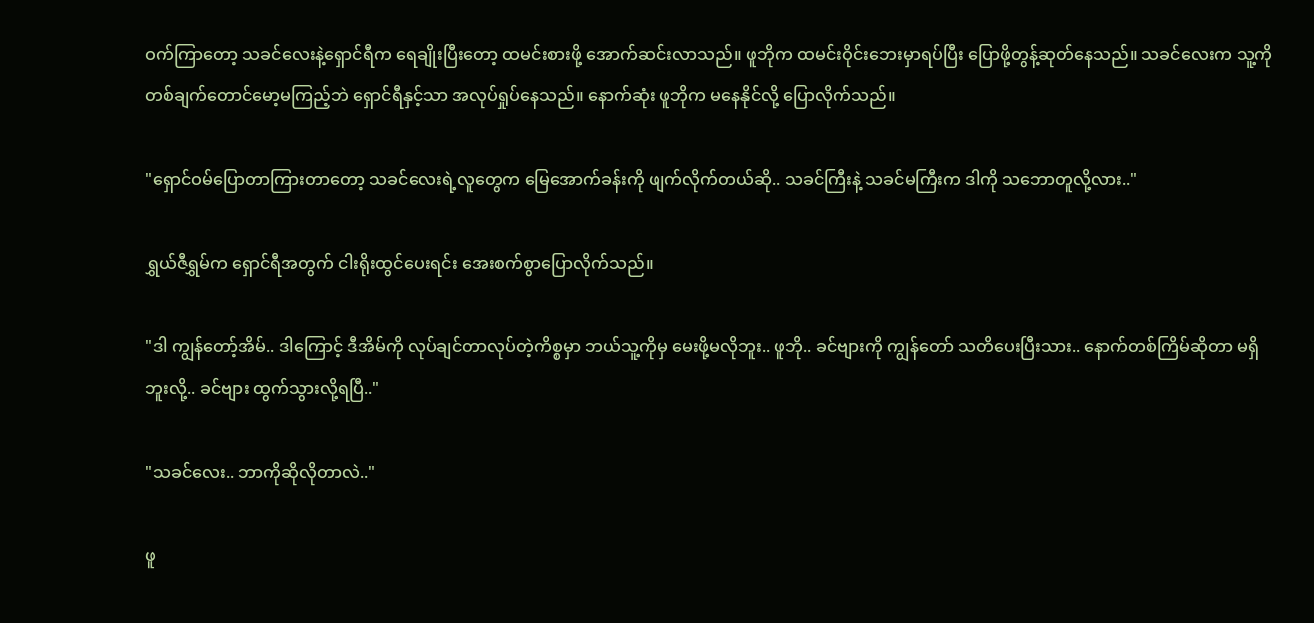ဝက်ကြာတော့ သခင်လေးနဲ့ရှောင်ရီက ရေချိုးပြီးတော့ ထမင်းစားဖို့ အောက်ဆင်းလာသည်။ ဖူဘိုက ထမင်းဝိုင်းဘေးမှာရပ်ပြီး ပြောဖို့တွန့်ဆုတ်နေသည်။ သခင်လေးက သူ့ကို တစ်ချက်တောင်မော့မကြည့်ဘဲ ရှောင်ရီနှင့်သာ အလုပ်ရှုပ်နေသည်။ နောက်ဆုံး ဖူဘိုက မနေနိုင်လို့ ပြောလိုက်သည်။

"ရှောင်ဝမ်ပြောတာကြားတာတော့ သခင်လေးရဲ့လူတွေက မြေအောက်ခန်းကို ဖျက်လိုက်တယ်ဆို.. သခင်ကြီးနဲ့ သခင်မကြီးက ဒါကို သဘောတူလို့လား.."

ရွှယ်ဇီရွှမ်က ရှောင်ရီအတွက် ငါးရိုးထွင်ပေးရင်း အေးစက်စွာပြောလိုက်သည်။

"ဒါ ကျွန်တော့်အိမ်.. ဒါကြောင့် ဒီအိမ်ကို လုပ်ချင်တာလုပ်တဲ့ကိစ္စမှာ ဘယ်သူ့ကိုမှ မေးဖို့မလိုဘူး.. ဖူဘို.. ခင်ဗျားကို ကျွန်တော် သတိပေးပြီးသား.. နောက်တစ်ကြိမ်ဆိုတာ မရှိဘူးလို့.. ခင်ဗျား ထွက်သွားလို့ရပြီ.."

"သခင်လေး.. ဘာကိုဆိုလိုတာလဲ.."

ဖူ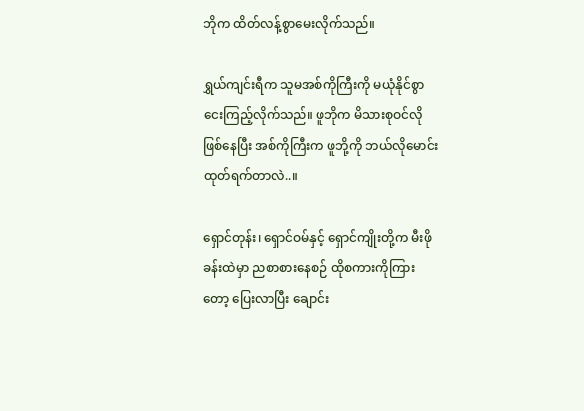ဘိုက ထိတ်လန့်စွာမေးလိုက်သည်။

ရွှယ်ကျင်းရီက သူမအစ်ကိုကြီးကို မယုံနိုင်စွာ ငေးကြည့်လိုက်သည်။ ဖူဘိုက မိသားစုဝင်လိုဖြစ်နေပြီး အစ်ကိုကြီးက ဖူဘို့ကို ဘယ်လိုမောင်းထုတ်ရက်တာလဲ..။

ရှောင်တုန်း၊ ရှောင်ဝမ်နှင့် ရှောင်ကျိုးတို့က မီးဖိုခန်းထဲမှာ ညစာစားနေစဉ် ထိုစကားကိုကြားတော့ ပြေးလာပြီး ချောင်း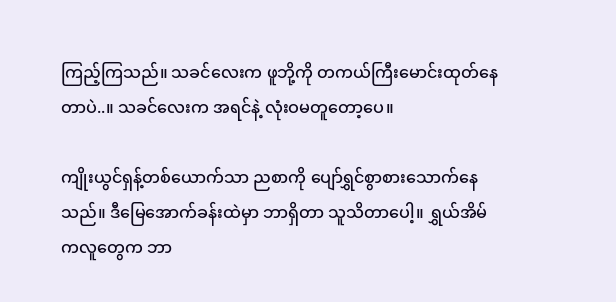ကြည့်ကြသည်။ သခင်လေးက ဖူဘို့ကို တကယ်ကြီးမောင်းထုတ်နေတာပဲ..။ သခင်လေးက အရင်နဲ့ လုံးဝမတူတော့ပေ။

ကျိုးယွင်ရှန့်တစ်ယောက်သာ ညစာကို ပျော်ရွှင်စွာစားသောက်နေသည်။ ဒီမြေအောက်ခန်းထဲမှာ ဘာရှိတာ သူသိတာပေါ့။ ရွှယ်အိမ်ကလူတွေက ဘာ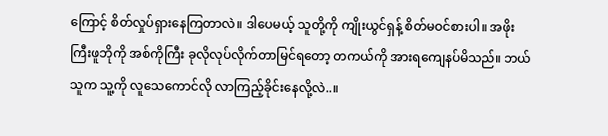ကြောင့် စိတ်လှုပ်ရှားနေကြတာလဲ။ ဒါပေမယ့် သူတို့ကို ကျိုးယွင်ရှန့် စိတ်မဝင်စားပါ။ အဖိုးကြီးဖူဘိုကို အစ်ကိုကြီး ခုလိုလုပ်လိုက်တာမြင်ရတော့ တကယ်ကို အားရကျေနပ်မိသည်။ ဘယ်သူက သူ့ကို လူသေကောင်လို လာကြည့်ခိုင်းနေလို့လဲ..။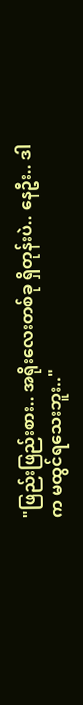"ဖြည်းဖြည်းစား.. အရိုးလေးတစ်ခု ရှိတုန်းပဲ.. နေဦး.. ဒါက မထွင်ရသေးဘူး.."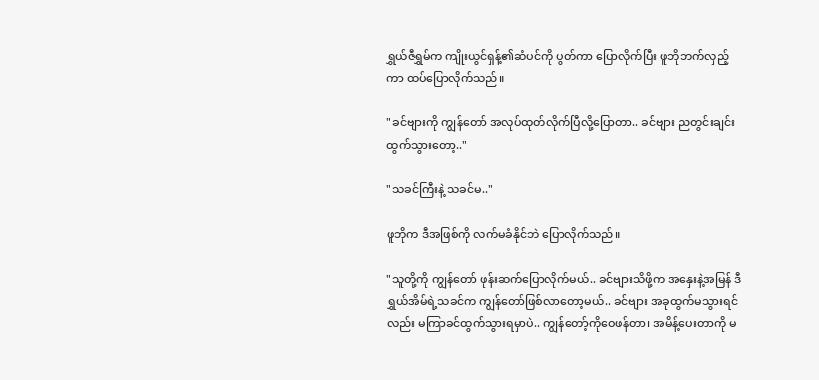ရွှယ်ဇီရွှမ်က ကျိုးယွင်ရှန့်၏ဆံပင်ကို ပွတ်ကာ ပြောလိုက်ပြီး ဖူဘိုဘက်လှည့်ကာ ထပ်ပြောလိုက်သည်။

"ခင်ဗျားကို ကျွန်တော် အလုပ်ထုတ်လိုက်ပြီလို့ပြောတာ.. ခင်ဗျား ညတွင်းချင်း ထွက်သွားတော့.."

"သခင်ကြီးနဲ့ သခင်မ.."

ဖူဘိုက ဒီအဖြစ်ကို လက်မခံနိုင်ဘဲ ပြောလိုက်သည်။

"သူတို့ကို ကျွန်တော် ဖုန်းဆက်ပြောလိုက်မယ်.. ခင်ဗျားသိဖို့က အနှေးနဲ့အမြန် ဒီရွှယ်အိမ်ရဲ့သခင်က ကျွန်တော်ဖြစ်လာတော့မယ်.. ခင်ဗျား အခုထွက်မသွားရင်လည်း မကြာခင်ထွက်သွားရမှာပဲ.. ကျွန်တော့်ကိုဝေဖန်တာ၊ အမိန့်ပေးတာကို မ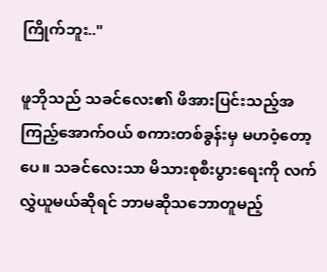ကြိုက်ဘူး.."

ဖူဘိုသည် သခင်လေး၏ ဖိအားပြင်းသည့်အကြည့်အောက်ဝယ် စကားတစ်ခွန်းမှ မဟဝံ့တော့ပေ။ သခင်လေးသာ မိသားစုစီးပွားရေးကို လက်လွှဲယူမယ်ဆိုရင် ဘာမဆိုသဘောတူမည့်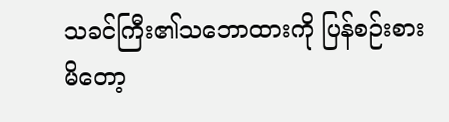သခင်ကြီး၏သဘောထားကို ပြန်စဉ်းစားမိတော့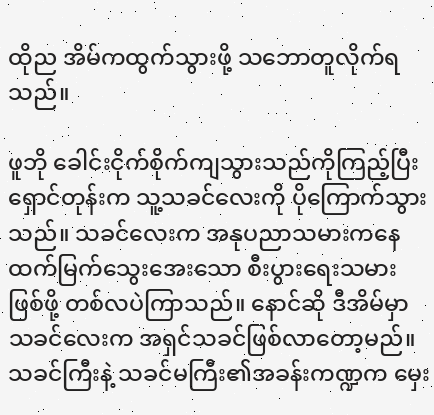ထိုည အိမ်ကထွက်သွားဖို့ သဘောတူလိုက်ရသည်။

ဖူဘို ခေါင်းငိုက်စိုက်ကျသွားသည်ကိုကြည့်ပြီး ရှောင်တုန်းက သူ့သခင်လေးကို ပိုကြောက်သွားသည်။ သခင်လေးက အနုပညာသမားကနေ ထက်မြက်သွေးအေးသော စီးပွားရေးသမားဖြစ်ဖို့ တစ်လပဲကြာသည်။ နောင်ဆို ဒီအိမ်မှာ သခင်လေးက အရှင်သခင်ဖြစ်လာတော့မည်။ သခင်ကြီးနဲ့ သခင်မကြီး၏အခန်းကဏ္ဍက မှေး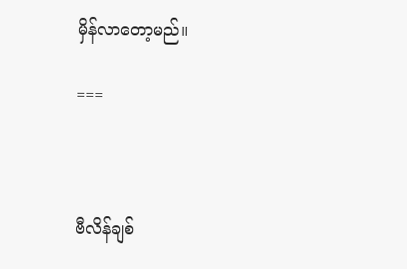မှိန်လာတော့မည်။

===



ဗီလိန်ချစ်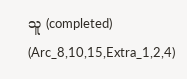သူ (completed) (Arc_8,10,15,Extra_1,2,4)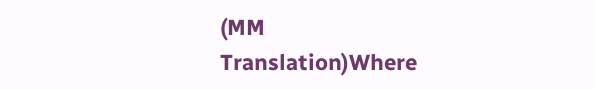(MM Translation)Where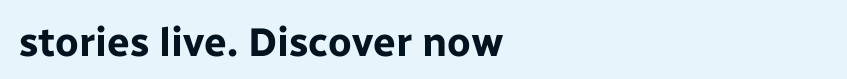stories live. Discover now